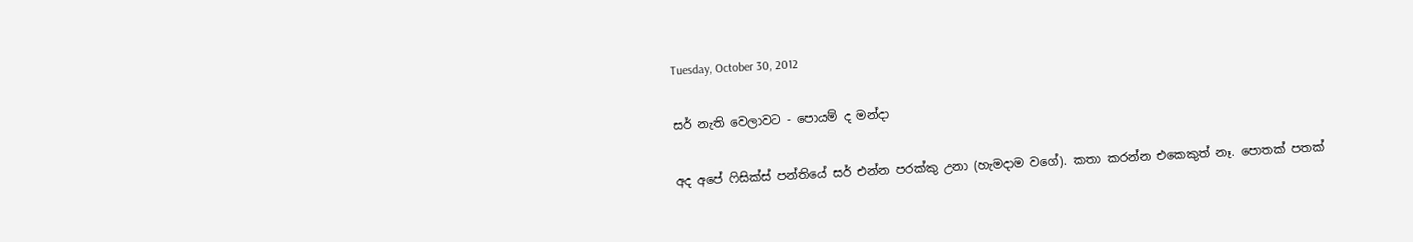Tuesday, October 30, 2012

සර් නැති වෙලාවට - පොයම් ද මන්දා

අද අපේ ෆිසික්ස් පන්තියේ සර් එන්න පරක්කු උනා (හැමදාම වගේ). කතා කරන්න එකෙකුත් නෑ. පොතක් පතක්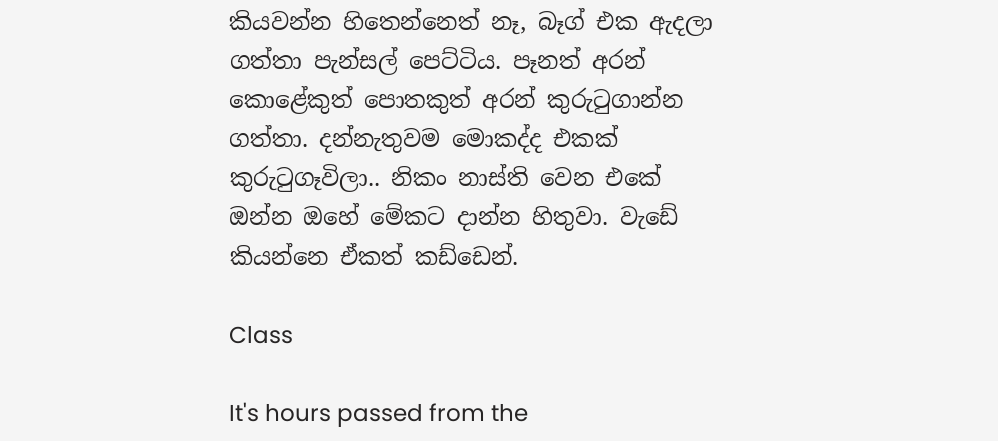කියවන්න හිතෙන්නෙත් නෑ, බෑග් එක ඇදලා ගත්තා පැන්සල් පෙට්ටිය. පෑනත් අරන් කොළේකුත් පොතකුත් අරන් කුරුටුගාන්න ගත්තා. දන්නැතුවම මොකද්ද එකක් කුරුටුගෑවිලා.. නිකං නාස්ති වෙන එකේ ඔන්න ඔහේ මේකට දාන්න හිතුවා. වැඩේ කියන්නෙ ඒකත් කඩ්ඩෙන්.

Class

It's hours passed from the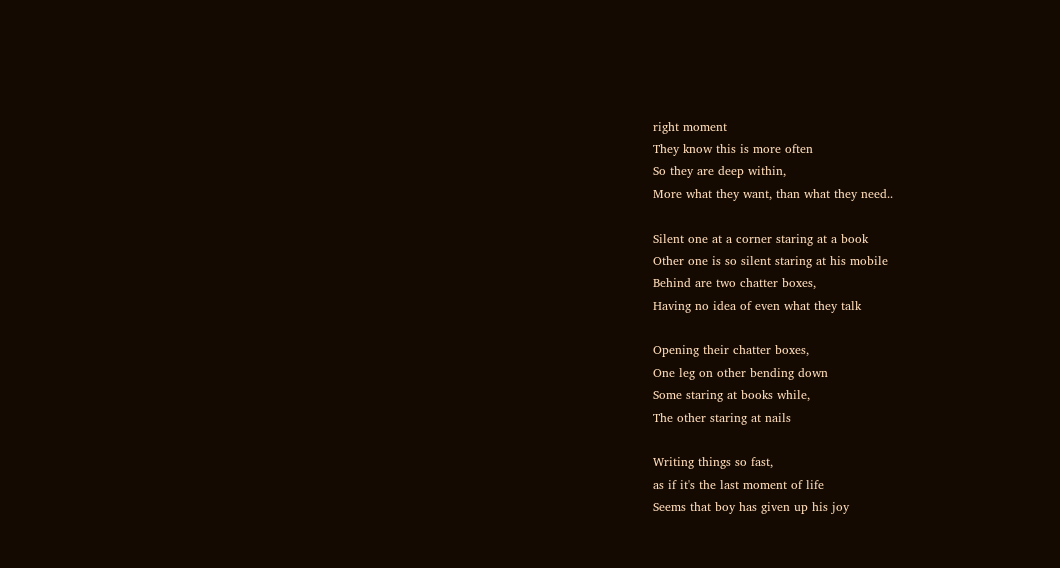right moment
They know this is more often
So they are deep within,
More what they want, than what they need..

Silent one at a corner staring at a book
Other one is so silent staring at his mobile
Behind are two chatter boxes,
Having no idea of even what they talk

Opening their chatter boxes,
One leg on other bending down
Some staring at books while,
The other staring at nails

Writing things so fast,
as if it's the last moment of life
Seems that boy has given up his joy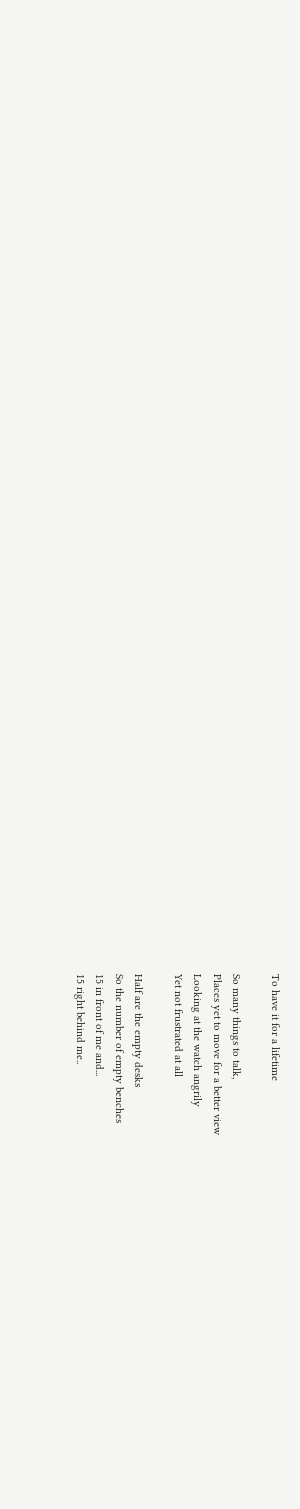To have it for a lifetime

So many things to talk,
Places yet to move for a better view
Looking at the watch angrily
Yet not frustrated at all

Half are the empty desks
So the number of empty benches
15 in front of me and...
15 right behind me..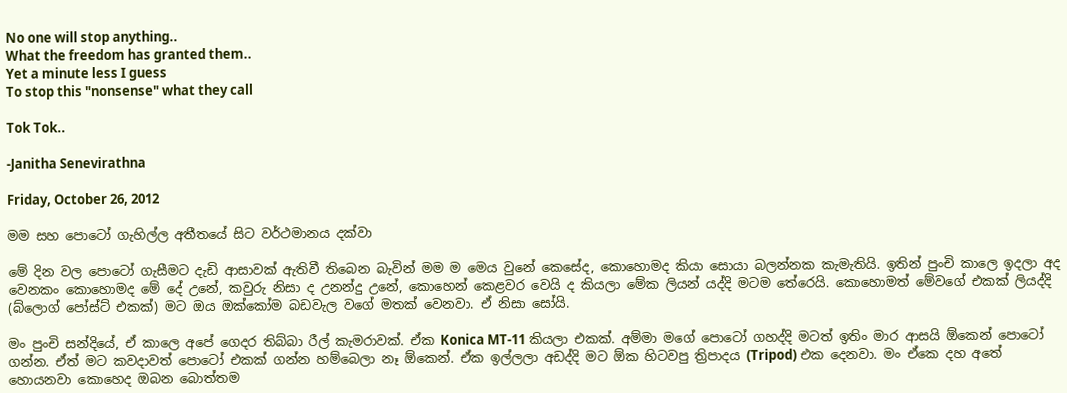No one will stop anything..
What the freedom has granted them..
Yet a minute less I guess
To stop this "nonsense" what they call

Tok Tok..

-Janitha Senevirathna

Friday, October 26, 2012

මම සහ පොටෝ ගැහිල්ල අතීතයේ සිට වර්ථමානය දක්වා

මේ දින වල පොටෝ ගැසීමට දැඩි ආසාවක් ඇතිවී තිබෙන බැවින් මම ම මෙය වුනේ කෙසේද, කොහොමද කියා සොයා බලන්නක කැමැතියි. ඉතින් පුංචි කාලෙ ඉදලා අද වෙනකං කොහොමද මේ දේ උනේ, කවුරු නිසා ද උනන්දු උනේ, කොහෙන් කෙළවර වෙයි ද කියලා මේක ලියන් යද්දි මටම තේරෙයි. කොහොමත් ‍මේවගේ එකක් ලියද්දි (බ්ලොග් පෝස්ට් එකක්) මට ඔය ඔක්කෝම බඩවැල වගේ මතක් වෙනවා. ඒ නිසා සෝයි.

මං පුංචි සන්දියේ, ඒ කාලෙ අපේ ගෙදර තිබ්බා රීල් කැමරාවක්. ඒක Konica MT-11 කියලා එකක්. අම්මා මගේ පොටෝ ගහද්දි මටත් ඉතිං මාර ආසයි ඕකෙන් පොටෝ ගන්න. ඒත් මට කවදාවත් පොටෝ එකක් ගන්න හම්බෙලා නෑ ඕකෙන්. ඒක ඉල්ලලා අඩද්දි මට ඕක හිටවපු ත්‍රිපාදය (Tripod) එක දෙනවා. මං ඒකෙ දහ අතේ හොයනවා කොහෙද ඔබන බොත්තම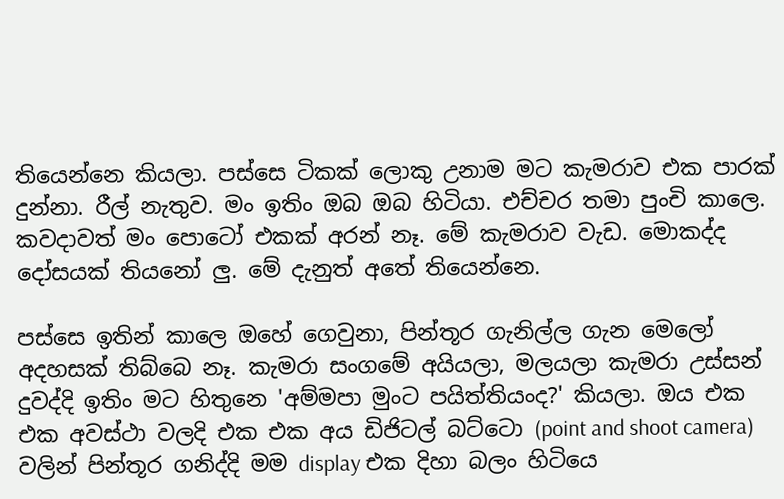තියෙන්නෙ කියලා‍. පස්සෙ ටිකක් ලොකු උනාම මට කැමරාව එක පාරක් දුන්නා. රීල් නැතුව. මං ඉතිං ඔබ ඔබ හිටියා. එච්චර තමා පුංචි කාලෙ. කවදාවත් මං පොටෝ එකක් අරන් නෑ. මේ කැමරාව වැඩ. මොකද්ද දෝසයක් තියනෝ ලු. මේ දැනුත් අතේ තියෙන්නෙ.

පස්සෙ ඉතින් කාලෙ ඔහේ ගෙවුනා, පින්තූර ගැනිල්ල ගැන මෙලෝ අදහසක් තිබ්බෙ නෑ. කැමරා සංගමේ අයියලා, මලයලා කැමරා උස්සන් දුවද්දි ඉතිං මට හිතුනෙ 'අම්මපා මුංට පයිත්තියංද?' කියලා. ඔය එක එක අවස්ථා වලදි එක එක අය ඩිජිටල් බට්ටො (point and shoot camera) වලින් පින්තූර ගනිද්දි මම display එක දිහා බලං හිටියෙ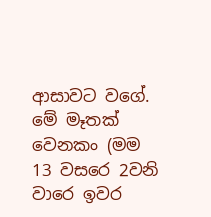ආසාවට වගේ. මේ මෑතක් වෙනකං (මම 13 වසරෙ 2වනි වාරෙ ඉවර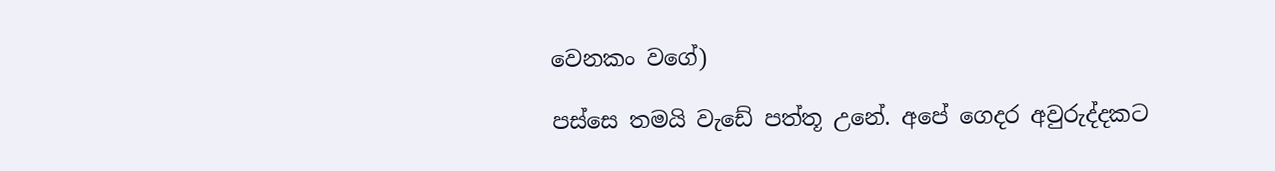වෙනකං වගේ)

පස්සෙ තමයි වැඩේ පත්තූ උනේ. අපේ ගෙදර අවුරුද්දකට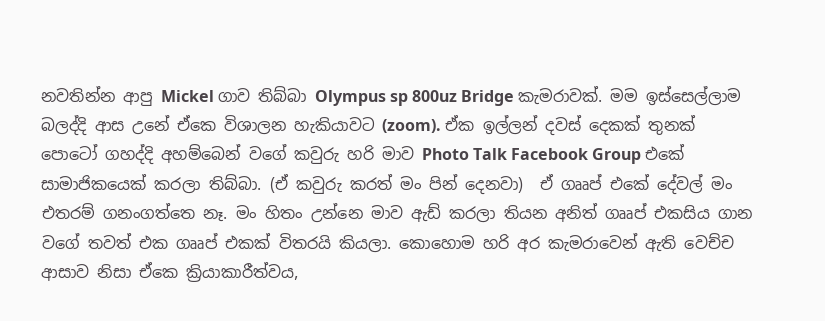නවතින්න ආපු Mickel ගාව තිබ්බා Olympus sp 800uz Bridge කැමරාවක්. මම ඉස්සෙල්ලාම බලද්දි ආස උනේ ඒකෙ විශාලන හැකියාවට (zoom). ඒක ඉල්ලන් දවස් දෙකක් තුනක් පොටෝ ගහද්දි අහම්බෙන් වගේ කවුරු හරි මාව Photo Talk Facebook Group එකේ සාමාජිකයෙක් කරලා තිබ්බා. (ඒ කවුරු කරත් මං පින් දෙනවා)  ඒ ගෲප් එකේ දේවල් මං එතරම් ගනංගත්තෙ නෑ. මං හිතං උන්නෙ මාව ඇඩ් කරලා තියන අනිත් ගෲප් එකසිය ගාන වගේ තවත් එක ගෲප් එකක් විතරයි කියලා. කොහොම හරි අර කැමරාවෙන් ඇති වෙච්ච ආසාව නිසා ඒකෙ ක්‍රියාකාරීත්වය,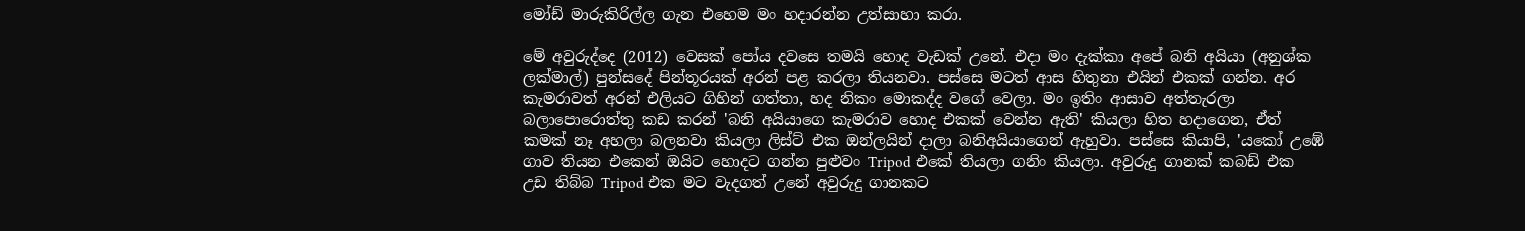මෝඩ් මාරුකිරිල්ල ගැන එහෙම මං හදාරන්න උත්සාහා කරා.

මේ අවුරුද්දෙ (2012) වෙසක් පෝය දවසෙ තමයි හොද වැඩක් උනේ. එදා මං දැක්කා අපේ බනි අයියා (අනුශ්ක ලක්මාල්) පුන්සදේ පින්තූරයක් අරන් පළ කරලා තියනවා. පස්සෙ මටත් ආස හිතුනා එයින් එකක් ගන්න. අර කැමරාවත් අරන් එලියට ගිහින් ගත්තා, හද නිකං මොකද්ද ව‍ගේ වෙලා. මං ඉතිං ආසාව අත්තැරලා බලාපොරොත්තු කඩ කරන් 'බනි අයියාගෙ කැමරාව හොද එකක් වෙන්න ඇති' කියලා හිත හදාගෙන, ඒත් කමක් නෑ අහලා බලනවා කියලා ලිස්ට් එක ඔන්ලයින් දාලා බනිඅයියාගෙන් ඇහුවා. පස්සෙ කියාපි, 'යකෝ උඹේ ගාව තියන එකෙන් ඔයිට හොදට ගන්න පුළුවං Tripod එකේ තියලා ගනිං කියලා. අවුරුදු ගානක් කබඩ් එක උඩ තිබ්බ Tripod එක මට වැදගත් උනේ අවුරුදු ගානකට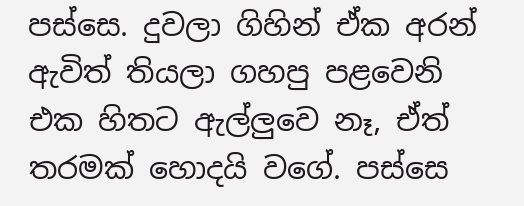පස්සෙ. දුවලා ගිහින් ඒක අරන් ඇවිත් තියලා ගහපු පළවෙනි එක හිතට ඇල්ලුවෙ නෑ, ඒත් තරමක් හොදයි වගේ. පස්සෙ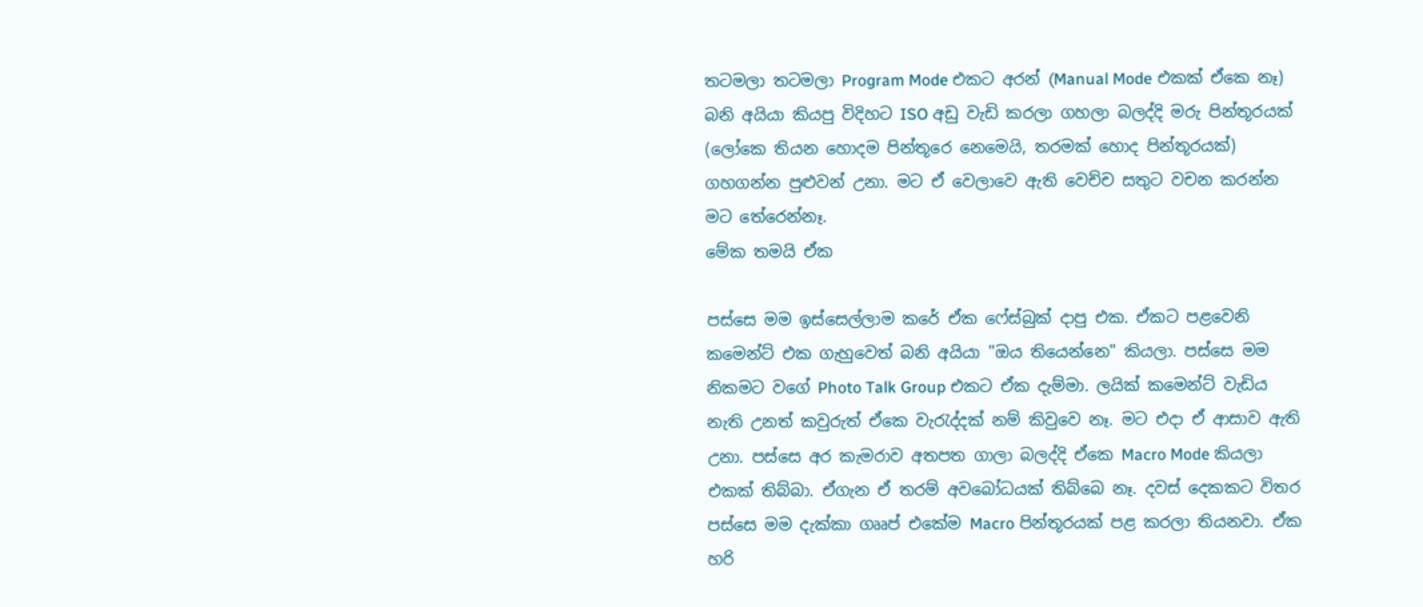තටමලා තටමලා Program Mode එකට අරන් (Manual Mode එකක් ඒකෙ නෑ) බනි අයියා කියපු විදිහට ISO අඩු වැඩි කරලා ගහලා බලද්දි මරු පින්තූරයක් (ලෝකෙ තියන හොදම පින්තූරෙ නෙමෙයි, තරමක් හොද පින්තූරයක්) ගහගන්න පුළුවන් උනා. මට ඒ වෙලාවෙ ඇති වෙච්ච සතුට වචන කරන්න මට තේරෙන්නෑ.
මේක තමයි ඒක

පස්සෙ මම ඉස්සෙල්ලාම කරේ ඒක ෆේස්බුක් දාපු එක. ඒකට පළවෙනි කමෙන්ට් එක ගැහුවෙත් බනි අයියා "ඔය තියෙන්නෙ" කියලා. පස්සෙ මම නිකමට වගේ Photo Talk Group එකට ඒක දැම්මා. ලයික් කමෙන්ට් වැඩිය නැති උනත් කවුරුත් ඒකෙ වැරැද්දක් නම් කිවුවෙ නෑ. මට එදා ඒ ආසාව ඇති උනා. පස්සෙ අර කැමරාව අතපත ගාලා බලද්දි ඒකෙ Macro Mode කියලා එකක් තිබ්බා. ඒගැන ඒ තරම් අවබෝධයක් තිබ්බෙ නෑ. දවස් දෙකකට විතර පස්සෙ මම දැක්කා ගෲප් එකේම Macro පින්තූරයක් පළ කරලා තියනවා. ඒක හරි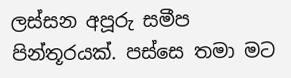ලස්සන අපූරු සමීප පින්තූරයක්. පස්සෙ තමා මට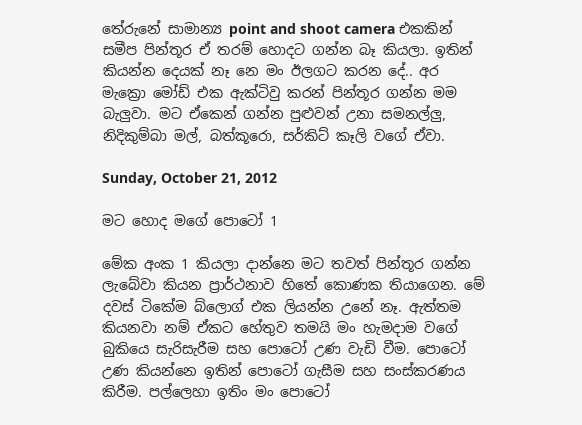තේරුනේ සාමාන්‍ය point and shoot camera එකකින් සමීප පින්තූර ඒ තරම් හොදට ගන්න බෑ කියලා. ඉතින් කියන්න දෙයක් නෑ නෙ මං ඊලගට කරන දේ.. අර මැක්‍රො මෝඩ් එක ඇක්ටිවු කරන් පින්තූර ගන්න මම බැලුවා. මට ඒකෙන් ගන්න පුළුවන් උනා සමනල්ලු, නිදිකුම්බා මල්, බත්කූරො, සර්කිට් කෑලි වගේ ඒවා.

Sunday, October 21, 2012

මට හොද මගේ පොටෝ 1

මේක අංක 1 කියලා දාන්නෙ මට තවත් පින්තූර ගන්න ලැබේවා කියන ප්‍රාර්ථනාව හිතේ කොණක තියාගෙන. මේ දවස් ටිකේම බ්ලොග් එක ලියන්න උනේ නෑ. ඇත්තම කියනවා නම් ඒකට හේතුව තමයි මං හැමදාම වගේ බුකියෙ සැරිසැරීම සහ පොටෝ උණ වැඩි වීම. පොටෝ උණ කියන්නෙ ඉතින් පොටෝ ගැසීම සහ සංස්කරණය කිරීම. පල්ලෙහා ඉතිං මං පොටෝ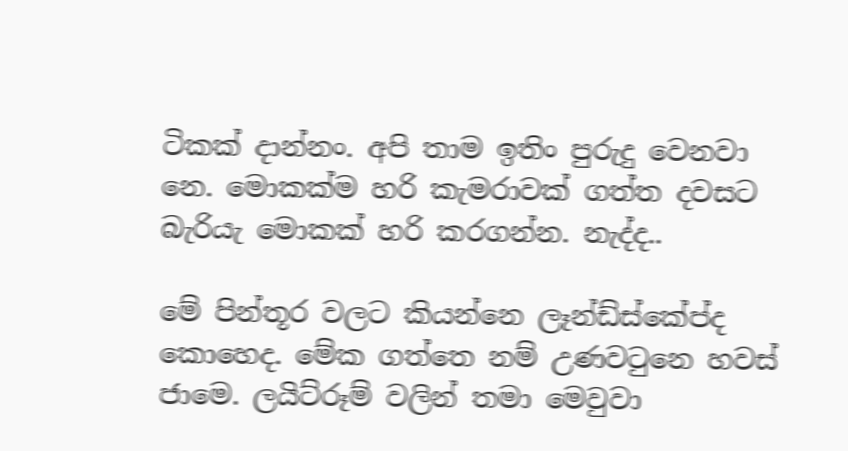ටිකක් දාන්නං. අපි තාම ඉතිං පුරුදු වෙනවා නෙ. මොකක්ම හරි කැමරාවක් ගත්ත දවසට බැරියැ මොකක් හරි කරගන්න. නැද්ද..

මේ පින්තූර වලට කියන්නෙ ලෑන්ඩ්ස්කේප්ද කොහෙද. මේක ගත්තෙ නම් උණවටුනෙ හවස් ජාමෙ. ලයිට්රූම් වලින් තමා මෙවුවා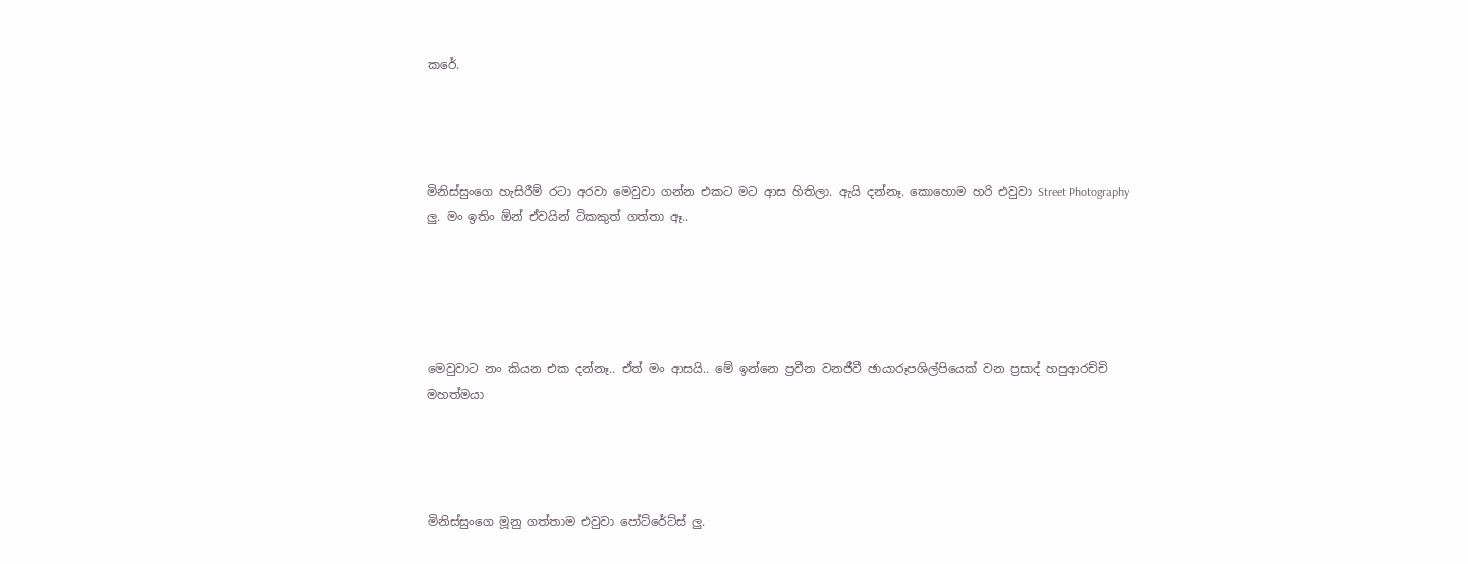කරේ.




මිනිස්සුංගෙ හැසිරීම් රටා අරවා මෙවුවා ගන්න එකට මට ආස හිතිලා. ඇයි දන්නෑ. කොහොම හරි එවුවා Street Photography ලු. මං ඉතිං ඕන් ඒවයින් ටිකකුත් ගත්තා ඈ..





මෙවුවාට නං කියන එක දන්නෑ.. ඒත් මං ආසයි.. මේ ඉන්නෙ ප්‍රවීන වනජීවී ඡායාරූපශිල්පියෙක් වන ප්‍රසාද් හපුආරච්චි මහත්මයා




මිනිස්සුංගෙ මූනු ගත්තාම එවුවා පෝට්රේට්ස් ලු.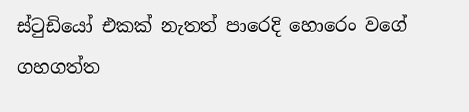ස්ටුඩියෝ එකක් නැතත් පාරෙදි හොරෙං වගේ ගහගත්ත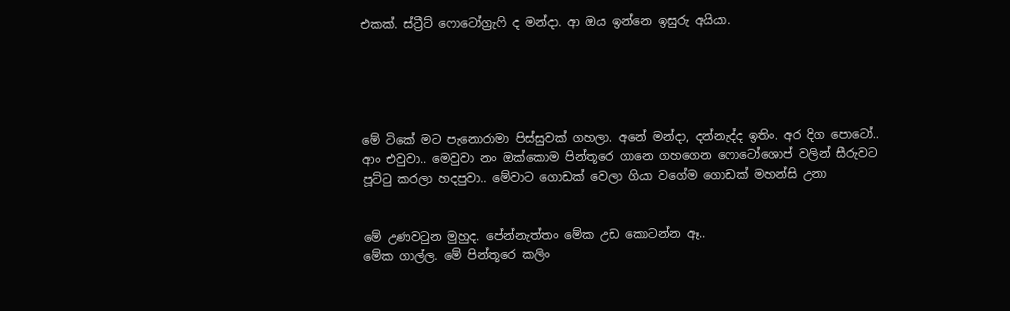එකක්. ස්ට්‍රීට් ෆොටෝග්‍රැෆි ද මන්දා. ආ ඔය ඉන්නෙ ඉසුරු අයියා.





මේ ටිකේ මට පැනොරාමා පිස්සුවක් ගහලා. අනේ මන්දා, දන්නැද්ද ඉතිං. අර දිග පොටෝ.. ආං එවුවා.. මෙවුවා නං ඔක්කොම පින්තූ‍‍රෙ ගානෙ ගහගෙන ෆොටෝශොප් වලින් සීරුවට පූට්ටු කරලා හදපුවා.. මේවාට ගොඩක් වෙලා ගියා වගේම ගොඩක් මහන්සි උනා


මේ උණවටුන මුහුද. පේන්නැත්තං මේක උඩ කොටන්න ඈ..
මේක ගාල්ල. මේ පින්තූ‍රෙ කලිං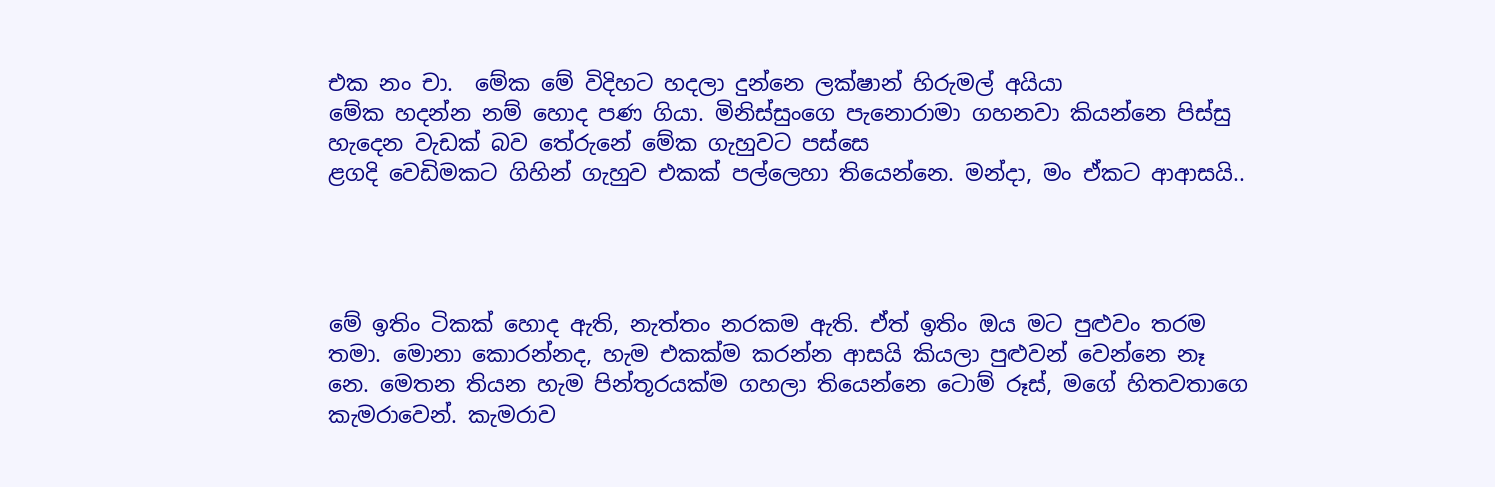එක නං චා.  මේක මේ විදිහට හදලා දුන්නෙ ලක්ෂාන් හිරුමල් අයියා
මේක හදන්න නම් හොද පණ ගියා. මිනිස්සුංගෙ පැනොරාමා ගහනවා කියන්නෙ පිස්සු හැදෙන වැඩක් බව තේරුනේ මේක ගැහුවට පස්සෙ
ළගදි වෙඩිමකට ගිහින් ගැහුව එකක් පල්ලෙහා තියෙන්නෙ. මන්දා, මං ඒකට ආආසයි..




මේ ඉතිං ටිකක් හොද ඇති, නැත්තං නරකම ඇති. ඒත් ඉතිං ඔය මට පුළුවං තරම තමා. මොනා කොරන්නද, හැම එකක්ම කරන්න ආසයි කියලා පුළුවන් වෙන්නෙ නෑ නෙ. මෙතන තියන හැම පින්තූරයක්ම ගහලා තියෙන්නෙ ටොම් රූස්, ම‍ගේ හිතවතාගෙ කැමරාවෙන්. කැමරාව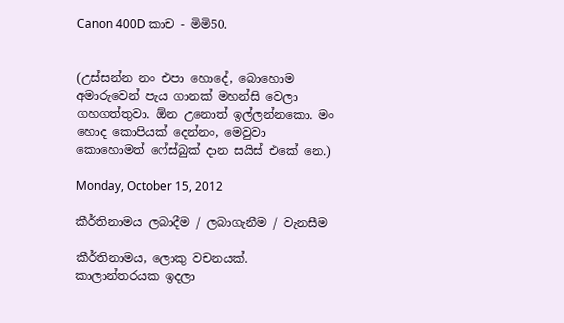Canon 400D කාච - මිමි50.


(උස්සන්න නං එපා හොදේ, බොහොම අමාරුවෙන් පැය ගානක් මහන්සි වෙලා ගහගත්තුවා. ඕන උනොත් ඉල්ලන්නකො. මං හොද කොපියක් දෙන්නං, මෙවුවා කොහොමත් ෆේස්බුක් දාන සයිස් එකේ නෙ.)

Monday, October 15, 2012

කීර්තිනාමය ලබාදීම / ලබාගැනීම / වැනසීම

කීර්තිනාමය, ලොකු වචනයක්. කාලාන්තරයක ඉදලා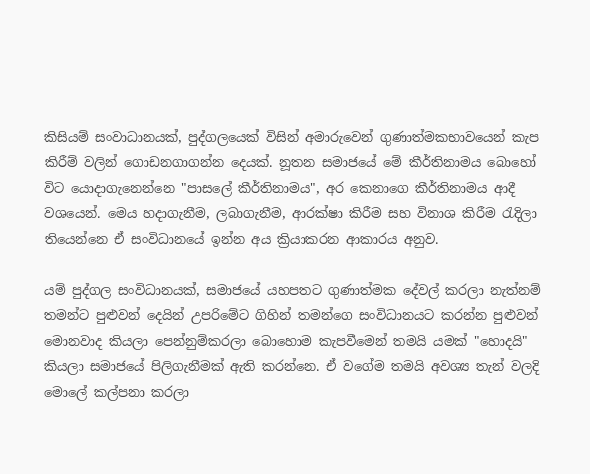කිසියම් සංවාධානයක්, පුද්ගලයෙක් විසින් අමාරුවෙන් ගුණාත්මකභාවයෙන් කැප කිරීම් වලින් ගොඩනගාගන්න දෙයක්. නූතන සමාජයේ මේ කීර්තිනාමය බොහෝ විට යොදාගැනෙන්නෙ "පාසලේ කීර්තිනාමය", අර කෙනාගෙ කීර්තිනාමය ආදී වශයෙන්. මෙය හදාගැනීම, ලබාගැනීම, ආරක්ෂා කිරීම සහ විනාශ කිරීම රැදිලා තියෙන්නෙ ඒ සංවිධානයේ ඉන්න අය ක්‍රියාකරන ආකාරය අනුව.

යම් පුද්ගල සංවිධානයක්, සමාජයේ යහපතට ගුණාත්මක දේවල් කරලා නැත්නම් තමන්ට පුළුවන් දෙයින් උපරිමේට ගිහින් තමන්ගෙ සංවිධානයට කරන්න පුළුවන් මොනවාද කියලා පෙන්නුම්කරලා බොහොම කැපවීමෙන් තමයි යමක් "හොදයි" කියලා සමාජයේ පිලිගැනීමක් ඇති කරන්නෙ. ඒ වගේම තමයි අවශ්‍ය තැන් වලදි මොලේ කල්පනා කරලා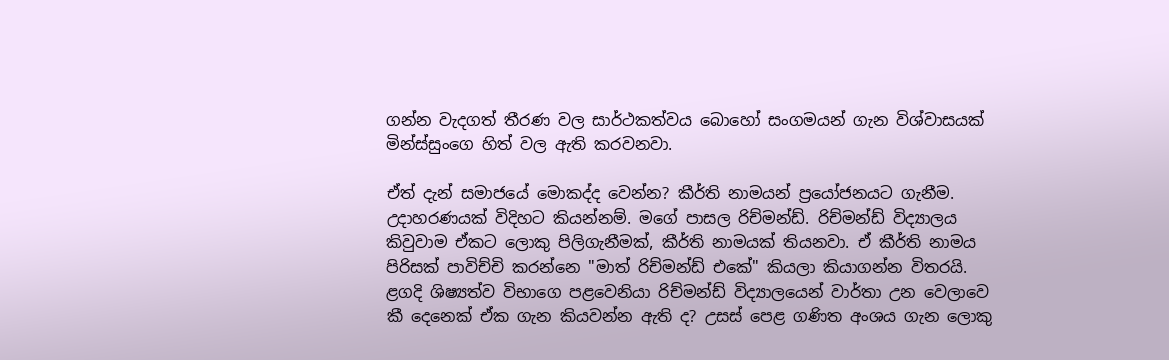ගන්න වැදගත් තීරණ වල සාර්ථකත්වය බොහෝ සංගමයන් ගැන විශ්වාසයක් මින්ස්සුංගෙ හිත් වල ඇති කරවනවා.

ඒත් දැන් සමාජයේ මොකද්ද වෙන්න? කීර්ති නාමයන් ප්‍රයෝජනයට ගැනීම. උදාහරණයක් විදිහට කියන්නම්. මගේ පාසල රිච්මන්ඩ්. රිච්මන්ඩ් විද්‍යාලය කිවුවාම ඒකට ලොකු පිලිගැනීමක්, කීර්ති නාමයක් තියනවා. ඒ කීර්ති නාමය පිරිසක් පාවිච්චි කරන්නෙ "මාත් රිච්මන්ඩ් එකේ" කියලා කියාගන්න විතරයි. ළගදි ශිෂ්‍යත්ව විභාගෙ පළවෙනියා රිච්මන්ඩ් විද්‍යාලයෙන් වාර්තා උන වෙලාවෙ කී දෙනෙක් ඒක ගැන කියවන්න ඇති ද? උසස් පෙළ ගණිත අංශය ගැන ලොකු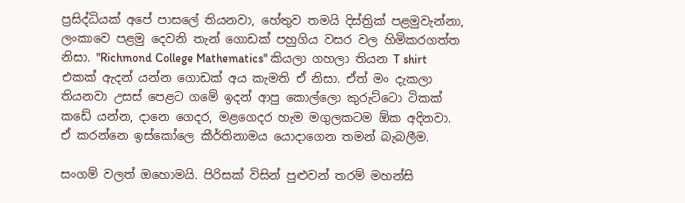ප්‍රසිද්ධියක් අපේ පාසලේ තියනවා, හේතුව තමයි දිස්ත්‍රික් පළමුවැන්නා, ලංකාවෙ පළමු දෙවනි තැන් ගොඩක් පහුගිය වසර වල හිමිකරගත්ත නිසා. "Richmond College Mathematics" කියලා ගහලා තියන T shirt එකක් ඇදන් යන්න ගොඩක් අය කැමති ඒ නිසා. ඒත් මං දැකලා තියනවා උසස් පෙළට ගමේ ඉදන් ආපු කොල්ලො කුරුට්ටො ටිකක් කඩේ යන්න, දානෙ ගෙදර, මළගෙදර හැම මගුලකටම ඕක අදිනවා. ඒ කරන්නෙ ඉස්කෝලෙ කීර්තිනාමය යොදාගෙන තමන් බැබලීම.

සංගම් වලත් ඔහොමයි. පිරිසක් විසින් පුළුවන් තරම් මහන්සි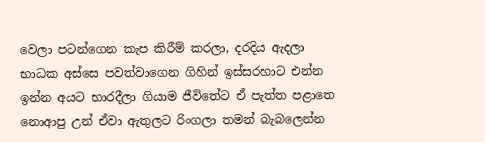වෙලා පටන්ගෙන කැප කිරීම් කරලා, දරදිය ඇදලා භාධක අස්සෙ පවත්වාගෙන ගිහින් ඉස්සරහාට එන්න ඉන්න අයට භාරදීලා ගියාම ජීවිතේට ඒ පැත්ත පළාතෙ නොආපු උන් ඒවා ඇතුලට රිංගලා තමන් බැබලෙන්න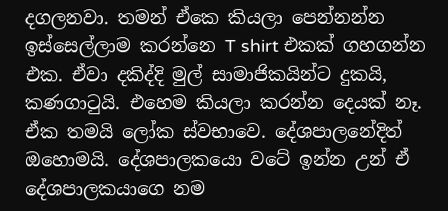දගලනවා. තමන් ඒකෙ කියලා පෙන්නන්න ඉස්සෙල්ලාම කරන්නෙ T shirt එකක් ගහගන්න එක. ඒවා දකිද්දි මුල් සාමාජිකයින්ට දුකයි, කණගාටුයි. එහෙම කියලා කරන්න දෙයක් නෑ. ඒක තමයි ලෝක ස්වභාවෙ. දේශපාලනේදිත් ඔහොමයි. දේශපාලකයො වටේ ඉන්න උන් ඒ‍ දේශපාලකයාගෙ නම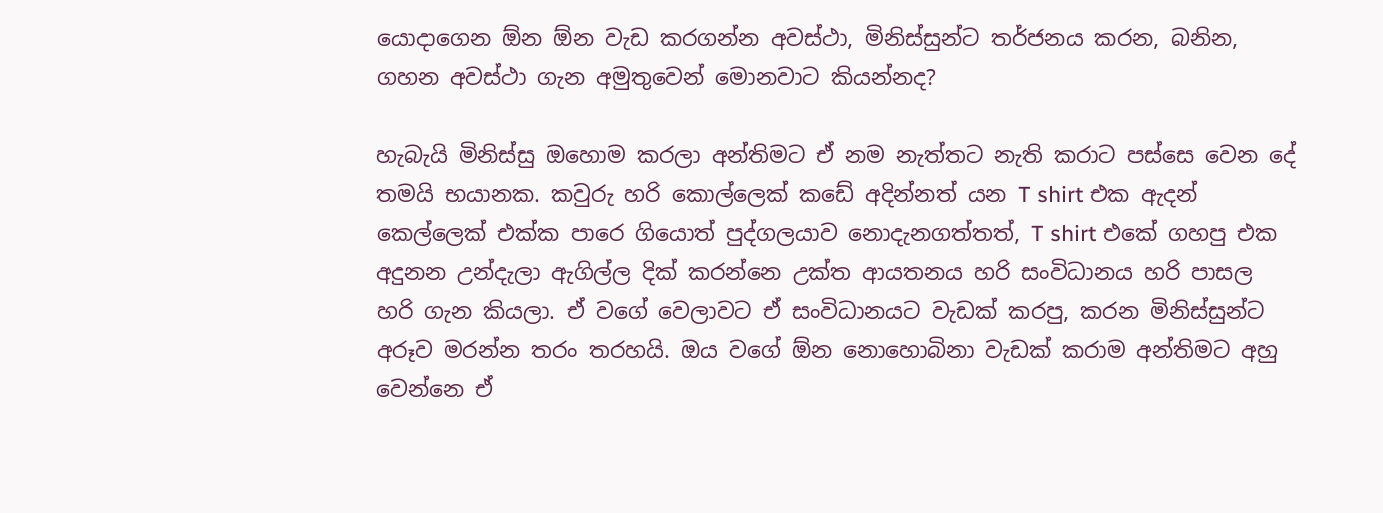යොදාගෙන ඕන ඕන වැඩ කරගන්න අවස්ථා, මිනිස්සුන්ට තර්ජනය කරන, බනින, ගහන අවස්ථා ගැන අමුතුවෙන් මොනවාට කියන්නද?

හැබැයි මිනිස්සු ඔහොම කරලා අන්තිමට ඒ නම නැත්තට නැති කරාට පස්සෙ වෙන දේ තමයි භයානක. කවුරු හරි කොල්ලෙක් කඩේ අදින්නත් යන T shirt එක ඇදන් කෙල්ලෙක් එක්ක පාරෙ ගියොත් පුද්ගලයාව නොදැනගත්තත්, T shirt එකේ ගහපු එක අදුනන උන්දැලා ඇගිල්ල දික් කරන්නෙ උක්ත ආයතනය හරි සංවිධානය හරි පාසල හරි ගැන කියලා. ඒ වගේ වෙලාවට ඒ සංවිධානයට වැඩක් කරපු, කරන මිනිස්සුන්ට අරූව මරන්න තරං තරහයි. ඔය වගේ ඕන නොහොබිනා වැඩක් කරාම අන්තිමට අහු වෙන්නෙ ඒ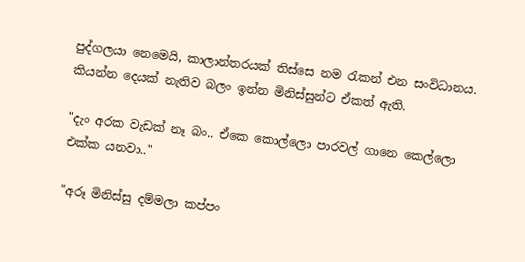පුද්ගලයා නෙමෙයි, කාලාන්තරයක් තිස්සෙ නම රැකන් එන සංවිධානය. කියන්න දෙයක් නැතිව බලං ඉන්න මිනිස්සුන්ට ඒකත් ඇති.

"දැං අරක වැඩක් නෑ බං.. ඒකෙ කොල්ලො පාරවල් ගානෙ කෙල්ලො එක්ක යනවා.."

"අරූ මිනිස්සු දම්මලා කප්පං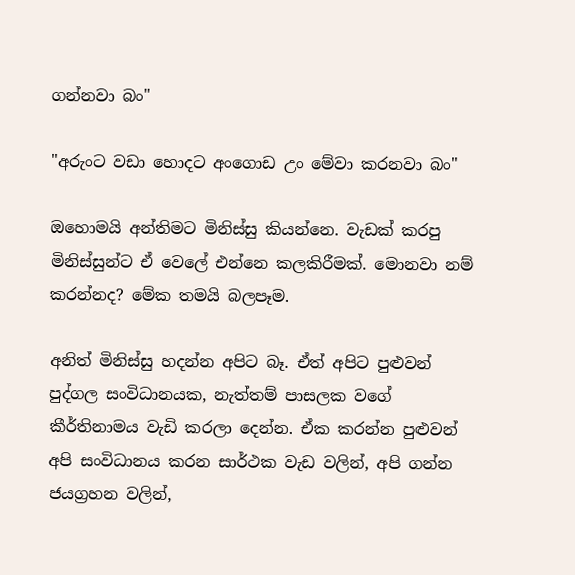ගන්නවා බං"

"අරුංට වඩා හොදට අංගොඩ උං මේවා කරනවා බං"

ඔහොමයි අන්තිමට මිනිස්සු කියන්නෙ. වැඩක් කරපු මිනිස්සුන්ට ඒ වෙලේ එන්නෙ කලකිරීමක්. මොනවා නම් කරන්නද? මේක තමයි බලපෑම.

අනිත් මිනිස්සු හදන්න අපිට බෑ. ඒත් අපිට පුළුවන් පුද්ගල සංවිධානයක, නැත්තම් පාසලක වගේ කීර්තිනාමය වැඩි කරලා දෙන්න. ඒක කරන්න පුළුවන් අපි සංවිධානය කරන සාර්ථක වැඩ වලින්, අපි ගන්න ජයග්‍රහන වලින්,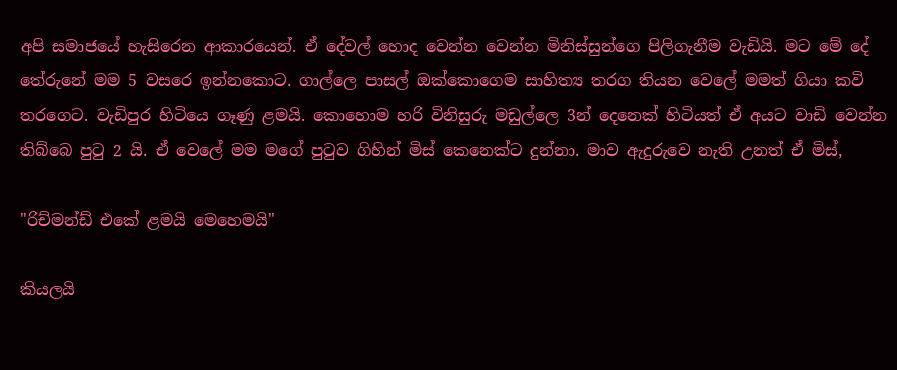අපි සමාජයේ හැසිරෙන ආකා‍රයෙන්. ඒ දේවල් හොද වෙන්න වෙන්න මිනිස්සුන්ගෙ පිලිගැනීම වැඩියි. මට මේ දේ තේරුනේ මම 5 වසරෙ ඉන්නකොට. ගාල්ලෙ පාසල් ඔක්කොගෙම සාහිත්‍ය තරග තියන වෙලේ මමත් ගියා කවි තරගෙට. වැඩිපුර හිටියෙ ගෑණු ළමයි. කොහොම හරි විනිසුරු මඩුල්ලෙ 3න් දෙනෙක් හිටියත් ඒ අයට වාඩි වෙන්න තිබ්බෙ පුටු 2 යි. ඒ වෙලේ මම මගේ පුටුව ගිහින් මිස් කෙනෙක්ට දුන්නා. මාව ඇදුරුවෙ නැති උනත් ඒ මිස්,

"රිච්මන්ඩ් එකේ ළමයි මෙහෙමයි"

කියලයි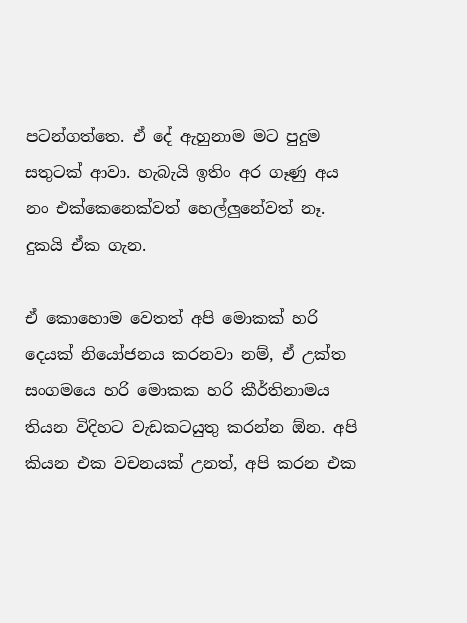පටන්ගත්තෙ. ඒ දේ ඇහුනාම මට පුදුම සතුටක් ආවා. හැබැයි ඉතිං අර ගෑණු අය නං එක්කෙනෙක්වත් හෙල්ලුනේවත් නෑ. දුකයි ඒක ගැන.

ඒ කොහොම වෙතත් අපි මොකක් හරි දෙයක් නි‍යෝජනය කරනවා නම්, ඒ උක්ත සංගමයෙ හරි මොකක හරි කීර්තිනාමය තියන විදිහට වැඩකටයුතු කරන්න ඕන. අපි කියන එක වචනයක් උනත්, අපි කරන එක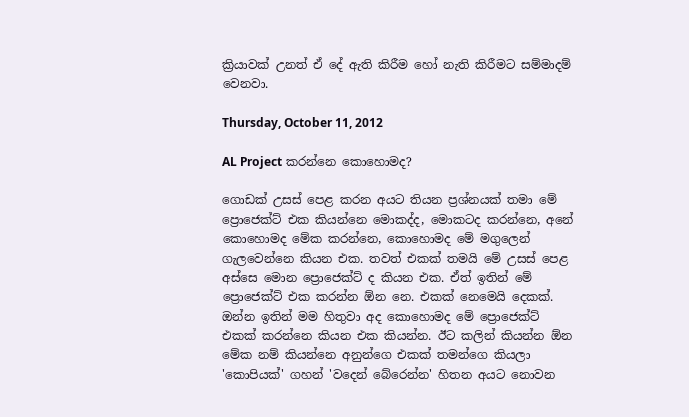ක්‍රියාවක් උනත් ඒ දේ ඇති කිරීම හෝ නැති කිරීමට සම්මාදම් වෙනවා.

Thursday, October 11, 2012

AL Project කරන්නෙ කොහොමද?

ගොඩක් උසස් පෙළ කරන අයට තියන ප්‍රශ්නයක් තමා මේ ප්‍රොජෙක්ට් එක කියන්නෙ මොකද්ද, මොකටද කරන්නෙ, අනේ කොහොමද මේක කරන්නෙ, කො‍හොමද මේ මගුලෙන් ගැලවෙන්නෙ කියන එක. තවත් එකක් තමයි මේ උසස් පෙළ අස්සෙ මොන ප්‍රොජෙක්ට් ද කියන එක. ඒත් ඉතින් මේ ප්‍රොජෙක්ට් එක කරන්න ඕන නෙ. එකක් නෙමෙයි දෙකක්. ඔන්න ඉතින් මම හිතුවා අද කොහොමද මේ ප්‍රොජෙක්ට් එකක් කරන්නෙ කියන එක කියන්න. ඊට කලින් කියන්න ඕන මේක නම් කියන්නෙ අනුන්ගෙ එකක් තමන්ගෙ කියලා 'කොපියක්' ගහන් 'වදෙන් බේරෙන්න' හිතන අයට නොවන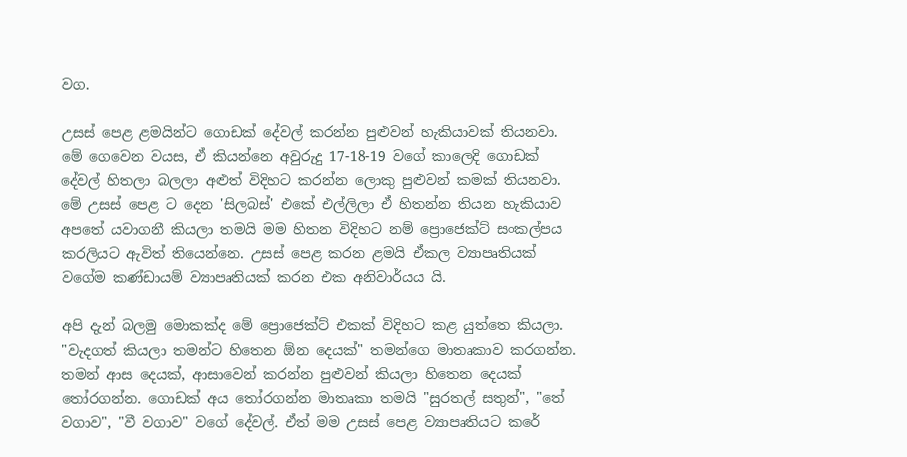වග.

උසස් පෙළ ළමයින්ට ගොඩක් දේවල් කරන්න පුළුවන් හැකියාවක් තියනවා. මේ ගෙවෙන වයස, ඒ කියන්නෙ අවුරුදු 17-18-19 වගේ කාලෙදි ගොඩක් දේවල් හිතලා බලලා අළුත් විදිහට කරන්න ලොකු පුළුවන් කමක් තියනවා. මේ උසස් පෙළ ට දෙන 'සිලබස්' එකේ එල්ලිලා ඒ හිතන්න තියන හැකියාව අප‍තේ යවාගනී කියලා තමයි මම හිතන විදිහට නම් ප්‍රොජෙක්ට් සංකල්පය කරලියට ඇවිත් තියෙන්නෙ. උසස් පෙළ කරන ළමයි ඒකල ව්‍යාපෘතියක් වගේම කණ්ඩායම් ව්‍යාපෘතියක් කරන එක අනිවාර්යය යි.

අපි දැන් බලමු මොකක්ද මේ ප්‍රොජෙක්ට් එකක් විදිහට කළ යුත්තෙ කියලා. "වැදගත් කියලා තමන්ට හිතෙන ඕන දෙයක්" තමන්ගෙ මාතෘකාව කරගන්න. තමන් ආස දෙයක්, ආසාවෙන් කරන්න පුළුවන් කියලා හිතෙන දෙයක් තෝරගන්න. ගොඩක් අය තෝරගන්න මාතෘකා තමයි "සුරතල් සතුන්", "තේ වගාව", "වී වගාව" වගේ දේවල්. ඒත් මම උසස් පෙළ ව්‍යාපෘතියට කරේ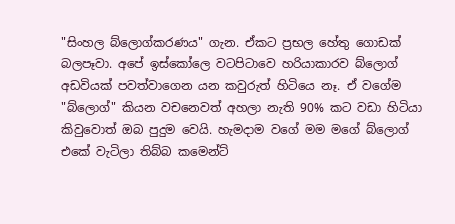"සිංහල බ්ලොග්කරණය" ගැන. ඒකට ප්‍රභල හේතු ගොඩක් බලපෑවා. අපේ ඉස්කෝලෙ වටපිටාවෙ හරියාකාරව බ්ලොග් අඩවියක් පවත්වාගෙන යන කවුරුත් හිටියෙ නෑ. ඒ වගේම "බ්ලොග්" කියන වචනෙවත් අහලා නැති 90% කට වඩා හිටියා කිවුවොත් ඔබ පුදුම වෙයි. හැමදාම වගේ මම මගේ බ්ලොග් එකේ වැටිලා තිබ්බ කමෙන්ට්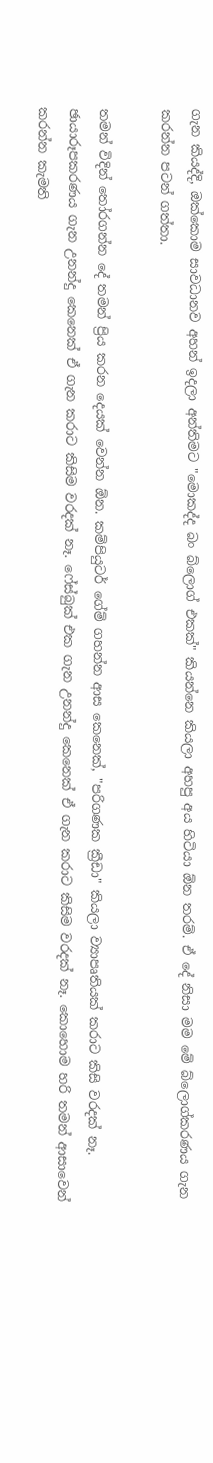ගැන කියද්දි, ඔක්කොම සාවධානව අහන් ඉදලා අන්තිමට "මොකද්ද බං බ්ලොග් එකක්" කියන්නෙ කියලා අහපු අය හිටියා ඕන තරම්. ඒ දේ නිසා මම මේ බ්ලොග්කරණය ගැන කරන්න පටන් ගත්තා.

තමන් විදින් තෝරගන්න දේ තමන් ප්‍රිය කරන දෙයක් වෙන්න ඕන. කම්පියුටර් ගේම් ගහන්න ආස කෙනෙක්, "පරිගණක ක්‍රීඩා" කියලා ව්‍යාපෘතියක් කරාට කිසි වරදක් නෑ. ඡායාරූපකරණය ගැන උනන්දු කෙනෙක් ඒ ගැන කරාට කිසිම වරදක් නෑ. ෆේස්බුක් එක ගැන උනන්දු කෙනෙක් ඒ ගැන කරාට කිසිම වරදක් නෑ. කොහොම හරි තමන් ආසාවෙන් කරන්න කැමති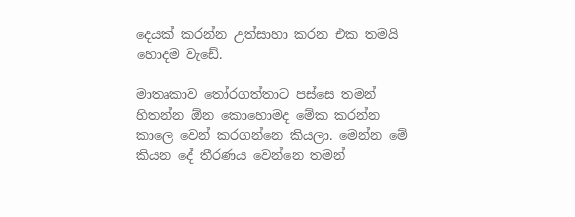දෙයක් කරන්න උත්සාහා කරන එක තමයි හොදම වැඩේ.

මාතෘකාව තෝරගත්තාට පස්සෙ තමන් හිතන්න ඕන ‍කොහොමද මේක කරන්න කාලෙ වෙන් කරගන්නෙ කියලා. මෙන්න මේ කියන දේ තීරණය වෙන්නෙ තමන්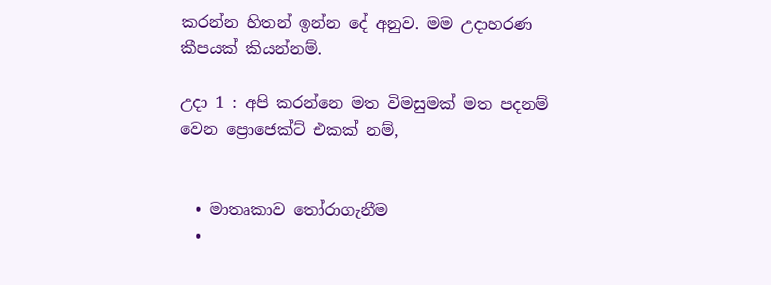කරන්න හිතන් ඉන්න දේ අනුව. මම උදාහරණ කීපයක් කියන්නම්.

උදා 1 : අපි කරන්නෙ මත විමසුමක් මත පදනම් වෙන ප්‍රොජෙක්ට් එකක් නම්,


  • මාතෘකාව තෝරාගැනීම
  •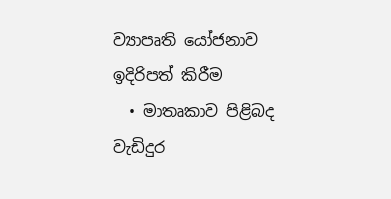ව්‍යාපෘති යෝජනාව ඉදිරිපත් කිරීම
  • මාතෘකාව පිළිබද වැඩිදුර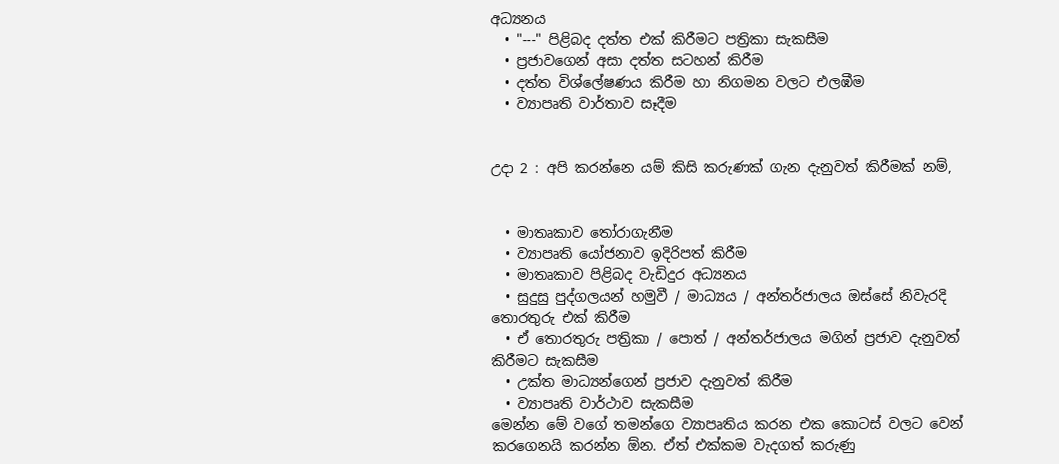අධ්‍යනය
  • "---" පිළිබද දත්ත එක් කිරීමට පත්‍රිකා සැකසීම
  • ප්‍රජාවගෙන් අසා දත්ත සටහන් කිරීම
  • දත්ත විශ්ලේෂණය කිරීම හා නිගමන වලට එලඹීම
  • ව්‍යාපෘති වාර්තාව සෑදීම


උදා 2 : අපි කරන්නෙ යම් කිසි කරුණක් ගැන දැනුවත් කිරීමක් නම්,


  • මාතෘකාව තෝරාගැනීම
  • ව්‍යාපෘති යෝජනාව ඉදිරිපත් කිරීම
  • මාතෘකාව පිළිබද වැඩිදුර අධ්‍යනය
  • සුදුසු පුද්ගලයන් හමුවී / මාධ්‍යය / අන්තර්ජාලය ඔස්සේ නිවැරදි තොරතුරු එක් කිරීම
  • ඒ තොරතුරු පත්‍රිකා / පොත් / අන්තර්ජාලය මගින් ප්‍රජාව දැනුවත් කිරීමට සැකසීම
  • උක්ත මාධ්‍යන්ගෙන් ප්‍රජාව දැනුවත් කිරීම
  • ව්‍යාපෘති වාර්ථාව සැකසීම
මෙන්න මේ වගේ තමන්ගෙ ව්‍යාපෘතිය කරන එක කොටස් වලට වෙන් කරගෙනයි කරන්න ඕන. ඒත් එක්කම වැදගත් කරුණු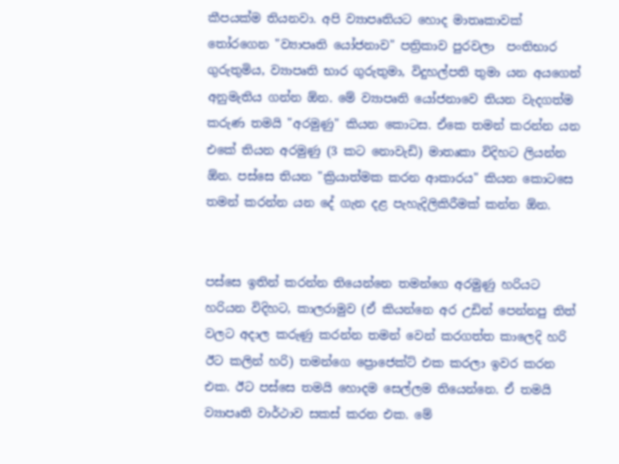කීපයක්ම තියනවා. අපි ව්‍යාපෘතියට හොද මාතෘකාවක් තෝරගෙන "ව්‍යාපෘති යෝජනාව" පත්‍රිකාව පුරවලා  පංතිභාර ගුරුතුමිය, ව්‍යාපෘති භාර ගුරුතුමා, විදුහල්පති තුමා යන අයගෙන් අනුමැතිය ගන්න ඕ‍න. මේ ව්‍යාපෘති යෝජනාවෙ තියන වැදගත්ම කරුණ තමයි "අරමුණු" කියන කොටස. ඒකෙ තමන් කරන්න යන එකේ තියන අරමුණු (3 කට නොවැඩි) මාතෘකා විදිහට ලියන්න ඕන. පස්සෙ තියන "ක්‍රියාත්මක කරන ආකාරය" කියන කොටසෙ තමන් කරන්න යන දේ ගැන දළ පැහැදිලිකිරීමක් කන්න ඕන.


පස්සෙ ඉතින් කරන්න තියෙන්නෙ තමන්ගෙ අරමුණු හරියට හරියන විදිහට, කාලරාමුව (ඒ කියන්නෙ අර උඩින් පෙන්නපු තිත් වලට අදාල කරුණු කරන්න තමන් වෙන් කරගත්ත කාලෙදි හරි ඊට කලින් හරි) තමන්ගෙ ප්‍රොජෙක්ට් එක කරලා ඉවර කරන එක. ඊට පස්සෙ තමයි හොදම සෙල්ලම තියෙන්නෙ. ඒ තමයි ව්‍යාපෘති වාර්ථාව සකස් කරන එක. මේ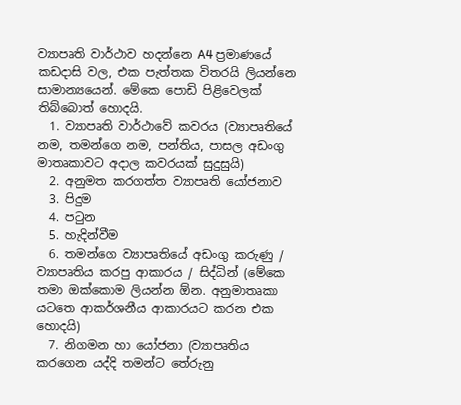ව්‍යාපෘති වාර්ථාව හදන්නෙ A4 ප්‍රමාණයේ කඩදාසි වල, එක පැත්තක විතරයි ලියන්නෙ සාමාන්‍යයෙන්‍. මේකෙ පොඩි පිළිවෙලක් තිබ්බොත් හොදයි.
  1. ව්‍යාපෘති වාර්ථාවේ කවරය (ව්‍යාපෘතියේ නම, තමන්ගෙ නම, පන්තිය, පාසල අඩංගු මාතෘකාවට අදාල කවරයක් සුදුසුයි)
  2. අනුමත කරගත්ත ව්‍යාපෘති යෝජනාව
  3. පිදුම
  4. පටුන
  5. හැදින්වීම
  6. තමන්ගෙ ව්‍යාපෘතියේ අඩංගු කරුණු / ව්‍යාපෘතිය කරපු ආකාරය / සිද්ධින් (මේකෙ තමා ඔක්කොම ලියන්න ඕන. අනුමාතෘකා යටතෙ ආකර්ශනීය ආකාරයට කරන එක හොදයි)
  7. නිගමන හා යෝජනා (ව්‍යාපෘතිය කරගෙන යද්දි තමන්ට තේරුනු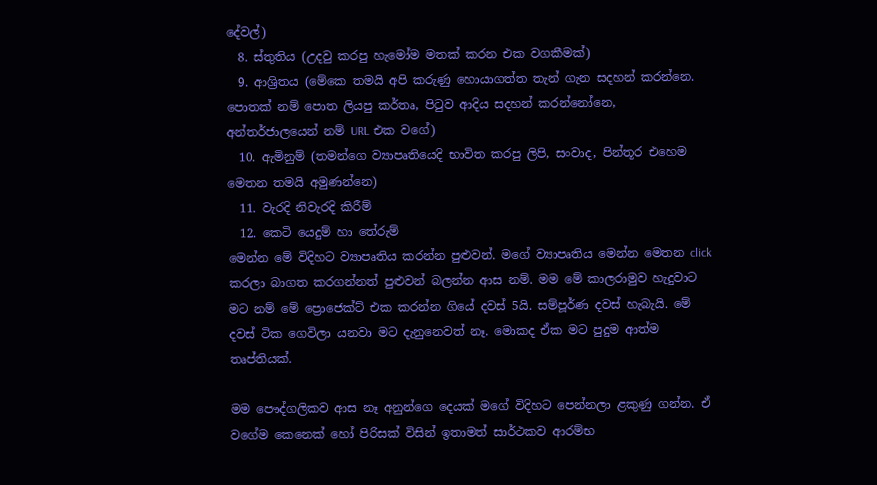දේවල්)
  8. ස්තුතිය (උදවු කරපු හැමෝම මතක් කරන එක වගකීමක්)
  9. ආශ්‍රිතය (මේකෙ තමයි අපි කරුණු හොයාගත්ත තැන් ගැන සදහන් කරන්නෙ. පොතක් නම් පොත ලියපු කර්තෘ, පිටුව ආදිය සදහන් කරන්නෝනෙ, අන්තර්ජාලයෙන් නම් URL එක වගේ)
  10. ඇමිනුම් (තමන්ගෙ ව්‍යාපෘතියෙදි භාවිත කරපු ලිපි, සංවාද, පින්තූර එහෙම මෙතන තමයි අමුණන්නෙ)
  11. වැරදි නිවැරදි කිරීම්
  12. කෙටි යෙදුම් හා තේරුම්
මෙන්න මේ විදිහට ව්‍යාපෘතිය කරන්න පුළුවන්. මගේ ව්‍යාපෘතිය මෙන්න මෙතන click කරලා බාගත කරගන්නත් පුළුවන් බලන්න ආස නම්. මම මේ කාලරාමුව හැදුවාට මට නම් මේ ප්‍රොජෙක්ට් එක කරන්න ගියේ දවස් 5යි. සම්පූර්ණ දවස් හැබැයි. මේ දවස් ටික ගෙවිලා යනවා මට දැනුනෙවත් නෑ. මොකද ඒක මට පුදුම ආත්ම තෘප්තියක්.

මම පෞද්ගලිකව ආස නෑ අනුන්ගෙ දෙයක් මගේ විදිහට පෙන්නලා ළකුණු ගන්න. ඒ වගේම කෙනෙක් හෝ පිරිසක් විසින් ඉතාමත් සාර්ථකව ආරම්භ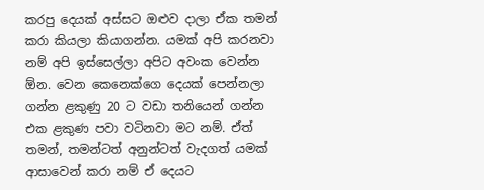කරපු දෙයක් අස්සට ඔළුව දාලා ඒක තමන් කරා කියලා කියාගන්න. යමක් අපි කරනවා නම් අපි ඉස්සෙල්ලා අපිට අවංක වෙන්න ඕන. වෙන කෙනෙක්ගෙ දෙයක් පෙන්නලා ගන්න ළකුණු 20 ට වඩා තනියෙන් ගන්න එක ළකුණ පවා වටිනවා මට නම්. ඒත් තමන්, තමන්ටත් අනුන්ටත් වැදගත් යමක් ආසාවෙන් කරා නම් ඒ දෙයට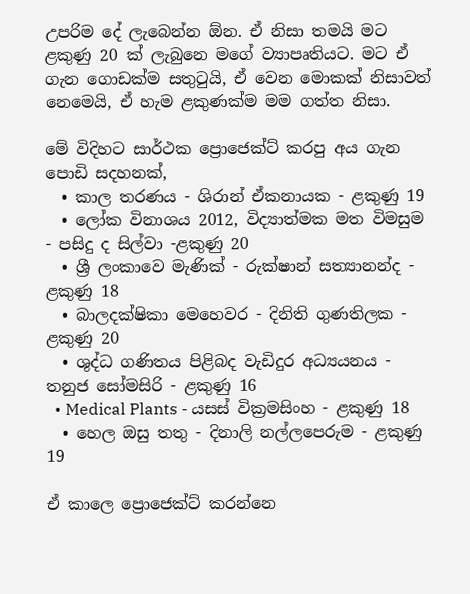උපරිම දේ ලැබෙන්න ඕන. ඒ නිසා තමයි මට ළකුණු 20 ක් ලැබුනෙ මගේ ව්‍යාපෘතියට. මට ඒ ගැන ගොඩක්ම සතුටුයි, ඒ වෙන මොකක් නිසාවත් නෙමෙයි, ඒ හැම ළකුණක්ම මම ගත්ත නිසා.

මේ විදිහට සාර්ථක ප්‍රොජෙක්ට් කරපු අය ගැන පොඩි සදහනක්,
  • කාල තරණය - ශිරාන් ඒකනායක - ළකුණු 19
  • ලෝක විනාශය 2012, විද්‍යාත්මක මත විමසුම - පසිදු ද සිල්වා -ළකුණු 20
  • ශ්‍රී ලංකාවෙ මැණික් - රුක්ෂාන් සත්‍යානන්ද - ළකුණු 18
  • බාලදක්ෂිකා මෙහෙවර - දිනිති ගුණතිලක - ළකුණු 20
  • ශුද්ධ ගණිතය පිළිබද වැඩිදුර අධ්‍යයනය - තනුජ සෝමසිරි - ළකුණු 16
  • Medical Plants - යසස් වික්‍රමසිංහ - ළකුණු 18
  • හෙල ඔසු තතු - දිනාලි නල්ලපෙරුම - ළකුණු 19

ඒ කාලෙ ප්‍රොජෙක්ට් කරන්නෙ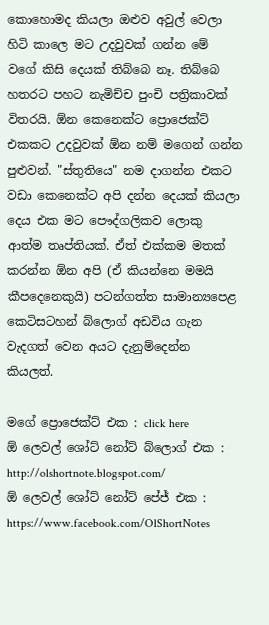කොහොමද කියලා ඔළුව අවුල් වෙලා හිටි කාලෙ මට උදවුවක් ගන්න මේ වගේ කිසි දෙයක් තිබ්බෙ නෑ. තිබ්බෙ හතරට පහට නැමිච්ච පුංචි පත්‍රිකාවක් විතරයි. ඕන කෙනෙක්ට ප්‍රොජෙක්ට් එකකට උදවුවක් ඕන නම් මගෙන් ගන්න පුළුවන්. "ස්තුතියෙ" නම දාගන්න එකට වඩා කෙනෙක්ට අපි දන්න දෙයක් කියලා දෙය එක මට පෞද්ගලිකව ‍ලොකු ආත්ම තෘප්තියක්. ඒත් එක්කම මතක් කරන්න ඕන අපි (ඒ කියන්නෙ මමයි කීපදෙනෙකුයි) පටන්ගත්ත සාමාන්‍යපෙළ කෙටිසටහන් බ්ලොග් අඩවිය ගැන වැදගත් වෙන අයට දැනුම්දෙන්න කියලත්.

මගේ ප්‍රොජෙක්ට් එක : click here
ඕ ලෙවල් ශෝට් නෝට් බ්ලොග් එක :  http://olshortnote.blogspot.com/
ඕ ලෙවල් ශෝට් නෝට් පේජ් එක : https://www.facebook.com/OlShortNotes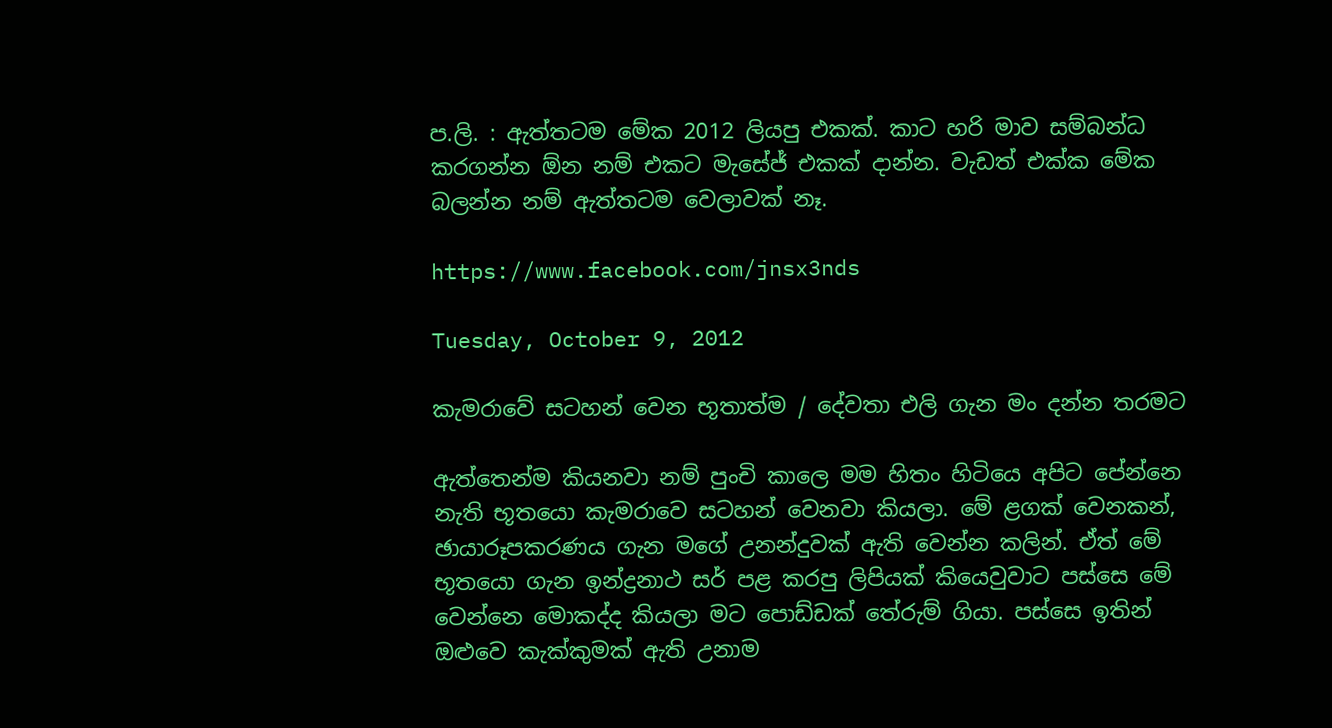ප.ලි. : ඇත්තටම මේක 2012 ලියපු එකක්. කාට හරි මාව සම්බන්ධ කරගන්න ඕන නම් එකට මැසේජ් එකක් දාන්න. වැඩත් එක්ක මේක බලන්න නම් ඇත්තටම වෙලාවක් නෑ.

https://www.facebook.com/jnsx3nds

Tuesday, October 9, 2012

කැමරාවේ සටහන් වෙන භූතාත්ම / දේවතා එලි ගැන මං දන්න තරමට

ඇත්තෙන්ම කියනවා නම් පුංචි කාලෙ මම හිතං හිටියෙ අපිට පේන්නෙ නැති භූතයො කැමරාවෙ සටහන් වෙනවා කියලා. මේ ළගක් වෙනකන්, ඡායාරූපකරණය ගැන මගේ උනන්දුවක් ඇති වෙන්න කලින්. ඒත් මේ භූතයො ගැන ඉන්ද්‍රනාථ සර් පළ කරපු ලිපියක් කියෙවුවාට පස්සෙ මේ වෙන්නෙ මොකද්ද කියලා මට පොඩ්ඩක් තේරුම් ගියා. පස්සෙ ඉතින් ඔළුවෙ කැක්කුමක් ඇති උනාම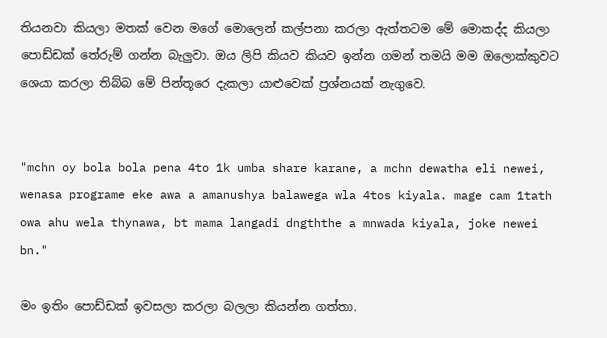තියනවා කියලා මතක් වෙන මගේ මොලෙන් කල්පනා කරලා ඇත්තටම මේ මොකද්ද කියලා පොඩ්ඩක් තේරුම් ගන්න බැලුවා. ඔය ලිපි කියව කියව ඉන්න ගමන් තමයි මම ඔලොක්කුවට ශෙයා කරලා තිබ්බ මේ පින්තූරෙ දැකලා යාළුවෙක් ප්‍රශ්නයක් නැගුවෙ.


"mchn oy bola bola pena 4to 1k umba share karane, a mchn dewatha eli newei, wenasa programe eke awa a amanushya balawega wla 4tos kiyala. mage cam 1tath owa ahu wela thynawa, bt mama langadi dngththe a mnwada kiyala, joke newei bn."

මං ඉතිං පොඩ්ඩක් ඉවසලා කරලා බලලා කියන්න ගත්තා.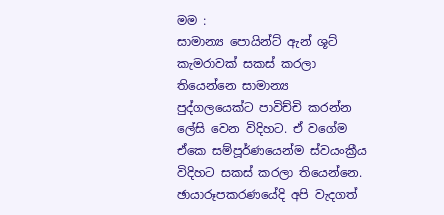මම :
සාමාන්‍ය පොයින්ට් ඇන් ශූට් කැමරාවක් සකස් කරලා තියෙන්නෙ සාමාන්‍ය පුද්ගලයෙක්ට පාවිච්චි කරන්න ලේසි වෙන විදිහට. ඒ ‍වගේම ඒකෙ සම්පූර්ණයෙන්ම ස්වයංක්‍රීය විදිහට සකස් කරලා තියෙන්නෙ. ඡායාරූපකරණයේදි අපි වැදගත්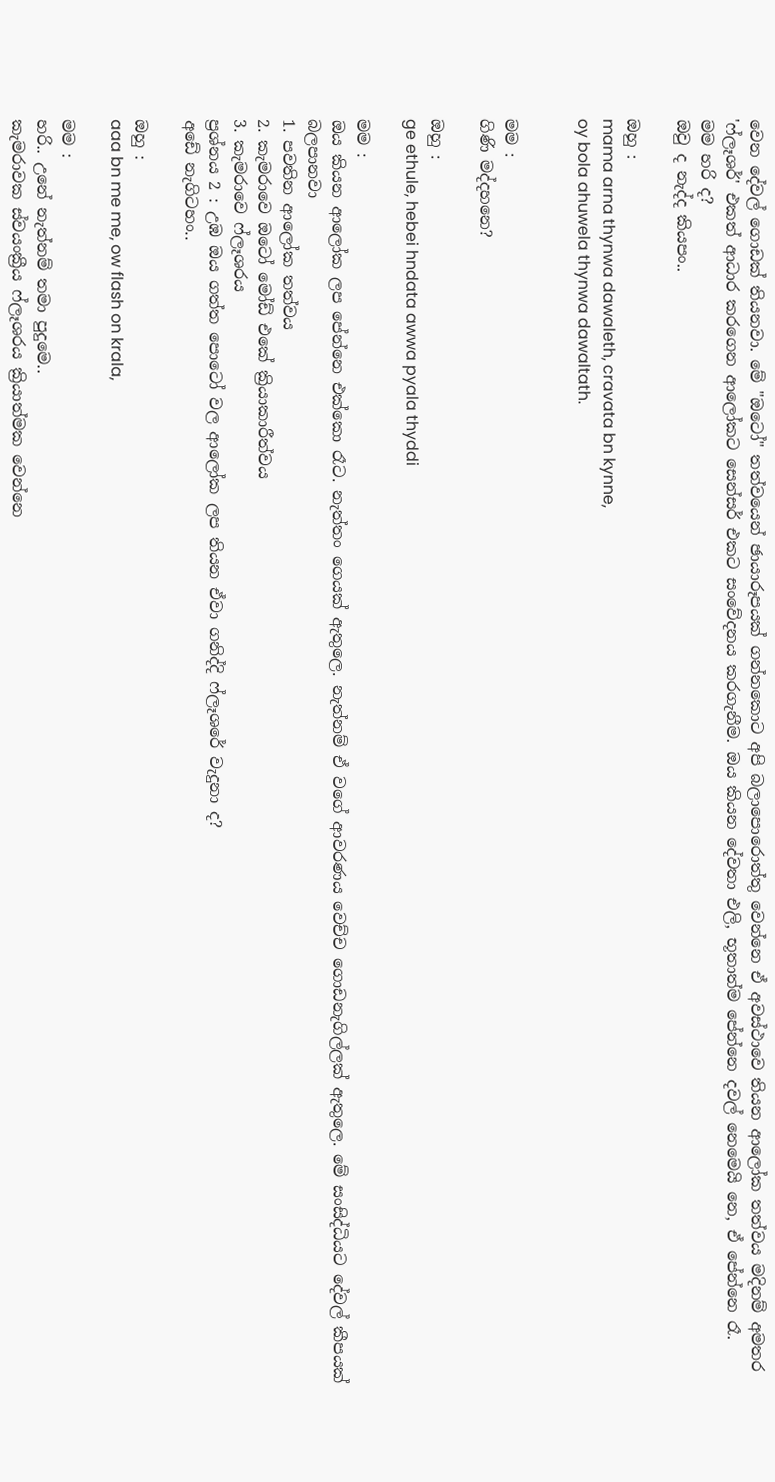වෙන දේවල් ගොඩක් තියනවා. මේ "ඔටෝ" තත්වයෙන් ඡායාරූපයක් ගන්නකොට අපි බලාපොරොත්තු වෙන්නෙ ඒ අවස්ථාවෙ තියන ආලෝක තත්වය මදිනම් අමතර 'ෆ්ලෑශර්' එකත් ආධාර කරගෙන ආලෝකට සෙන්සර් එකට සංවේදනය කරගැනීම. ඔය කියන දේවතා එලි, භූතාත්ම පේන්නෙ දවල් නෙමෙයි නෙ, ඒ පේන්නෙ රෑ.
මම හරි ද?
ඔවු ද නැද්ද කියපං..

ඔහු :
mama arna thynwa dawaleth, cravata bn kynne,
oy bola ahuwela thynwa dawaltath.


මම :
ගිණි මද්දහනෙ?

ඔහු :
ge ethule, hebei hndata awwa pyala thyddi

මම :
ඔය කියන ආලෝක ලප පේන්නෙ එක්කො රෑට. නැත්තං ගෙයක් ඇතුලෙ. නැත්නම් ඒ වගේ ආවරණය වෙච්ච ගොඩනැගිල්ලක් ඇතුලෙ. මේ සංසිද්ධියට දේවල් කීපයක් බලපානවා
1. පවතින ආලෝක තත්වය
2. කැමරාවෙ ඔටෝ මෝඩ් එකේ ක්‍රියාකාරීත්වය
3. කැමරාවෙ ෆ්ලෑශරය
ප්‍රශ්නය 2 : උඹ ඔය ගත්ත පොටෝ වල ආලෝක ලප තියන ඒවා ගනිද්දි ෆ්ලෑශරේ වැදුනා ද?
අඩේ නැගිටහං..

ඔහු :
aaa bn me me, ow flash on krala,

මම :
හරි.. උනේ නැත්නම් තමා පුදුමෙ..
කැමරාවක ස්වයංක්‍රීය ෆ්ලෑශරය ක්‍රියාත්මක වෙන්නෙ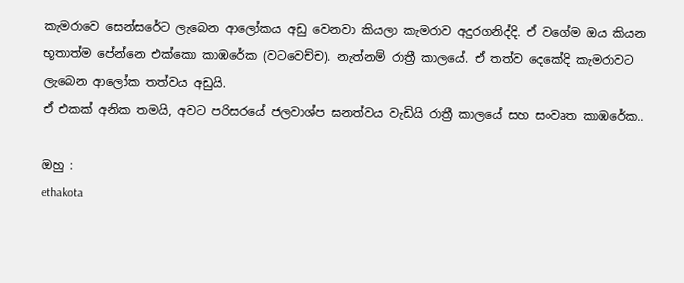කැමරාවෙ සෙන්සරේට ලැබෙන ආලෝකය අඩු වෙනවා කියලා කැමරාව අදුරගනිද්දි. ඒ වගේම ඔය කියන භූතාත්ම පේන්නෙ එක්කො කාඹරේක (වටවෙච්ච). නැත්නම් රාත්‍රී කාලයේ. ඒ තත්ව දෙකේදි කැමරාවට ලැබෙන ආලෝක තත්වය අඩුයි.
ඒ එකක් අනික තමයි, අවට පරිසරයේ ජලවාශ්ප ඝනත්වය වැඩියි රාත්‍රී කාලයේ සහ සංවෘත කාඹරේක..

ඔහු :
ethakota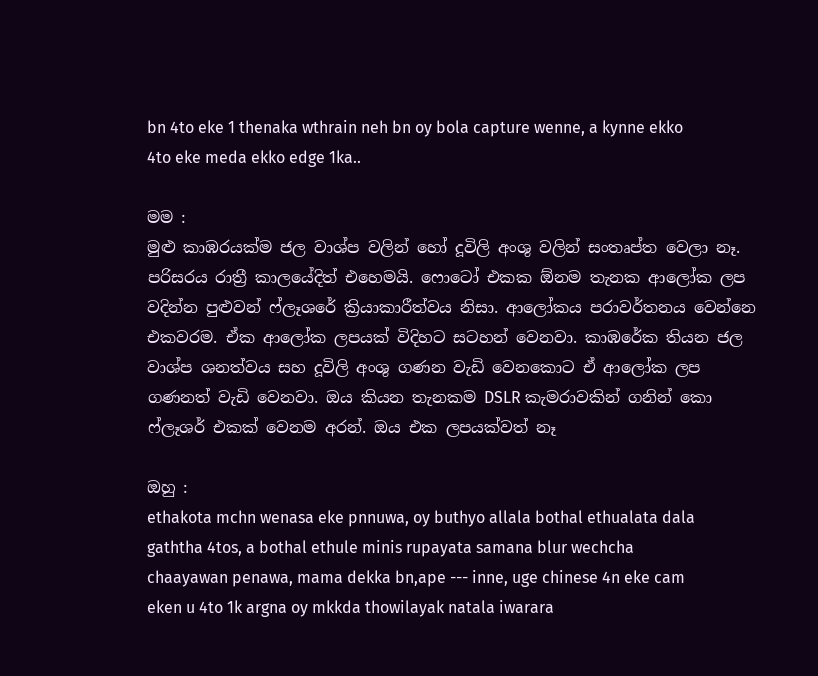bn 4to eke 1 thenaka wthrain neh bn oy bola capture wenne, a kynne ekko 4to eke meda ekko edge 1ka..

මම :
මුළු කාඹරයක්ම ජල වාශ්ප වලින් හෝ දූවිලි අංශු වලින් සංතෘප්ත වෙලා නෑ. පරිසරය රාත්‍රී කාලයේදිත් එහෙමයි. ෆොටෝ එකක ඕනම තැනක ආලෝක ලප වදින්න පුළුවන් ෆ්ලෑශරේ ක්‍රියාකාරීත්වය නිසා. ආලෝකය පරාවර්තනය වෙන්නෙ එකවරම. ඒක ආලෝක ලපයක් විදිහට සටහන් වෙනවා. කාඹරේක තියන ජල වාශ්ප ශනත්වය සහ දූවිලි අංශු ගණන වැඩි වෙනකොට ඒ ආලෝක ලප ගණනත් වැඩි වෙනවා. ඔය කියන තැනකම DSLR කැමරාවකින් ගනින් කො ෆ්ලෑශර් එකක් වෙනම අරන්. ඔය එක ලපයක්වත් නෑ

ඔහු :
ethakota mchn wenasa eke pnnuwa, oy buthyo allala bothal ethualata dala gaththa 4tos, a bothal ethule minis rupayata samana blur wechcha chaayawan penawa, mama dekka bn,ape --- inne, uge chinese 4n eke cam eken u 4to 1k argna oy mkkda thowilayak natala iwarara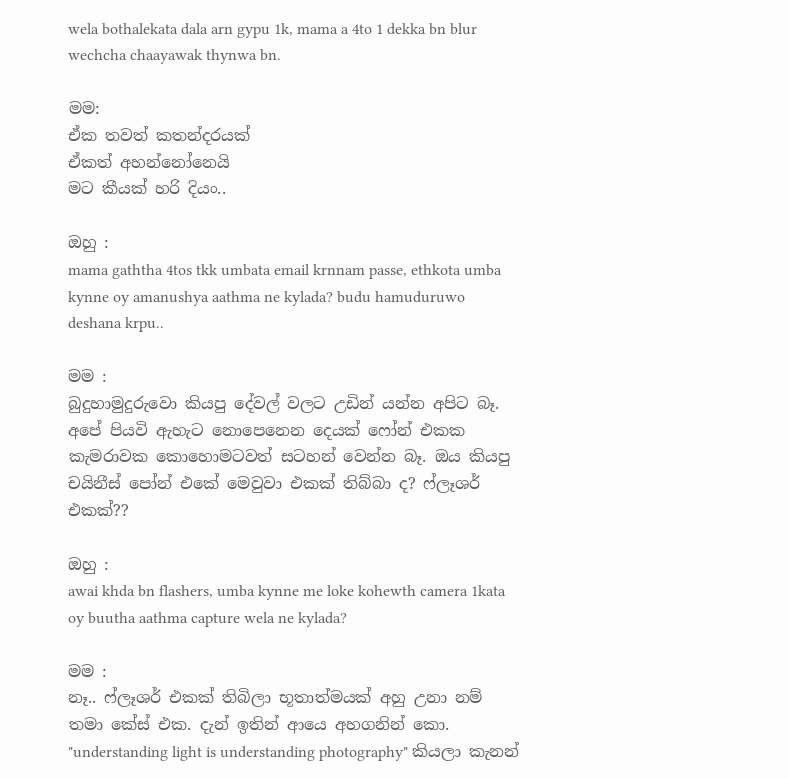wela bothalekata dala arn gypu 1k, mama a 4to 1 dekka bn blur wechcha chaayawak thynwa bn.

මම:
ඒක තවත් කතන්දරයක්
ඒකත් අහන්නෝනෙයි
මට කීයක් හරි දියං..

ඔහු :
mama gaththa 4tos tkk umbata email krnnam passe, ethkota umba kynne oy amanushya aathma ne kylada? budu hamuduruwo deshana krpu..

මම :
බුදුහාමුදුරුවො කියපු දේවල් වලට උඩින් යන්න අපිට බෑ. අපේ පියවි ඇහැට නොපෙනෙන දෙයක් ෆෝන් එකක කැමරාවක කොහොමටවත් සටහන් වෙන්න බෑ. ඔය කියපු චයිනීස් පෝන් එකේ මෙවුවා එකක් තිබ්බා ද? ෆ්ලෑශර් එකක්??

ඔහු :
awai khda bn flashers, umba kynne me loke kohewth camera 1kata oy buutha aathma capture wela ne kylada?

මම :
නෑ.. ෆ්ලෑශර් එකක් තිබිලා භූතාත්මයක් අහු උනා නම් තමා කේස් එක. දැන් ඉතින් ආයෙ අහගනින් කො.
"understanding light is understanding photography" කියලා කැනන්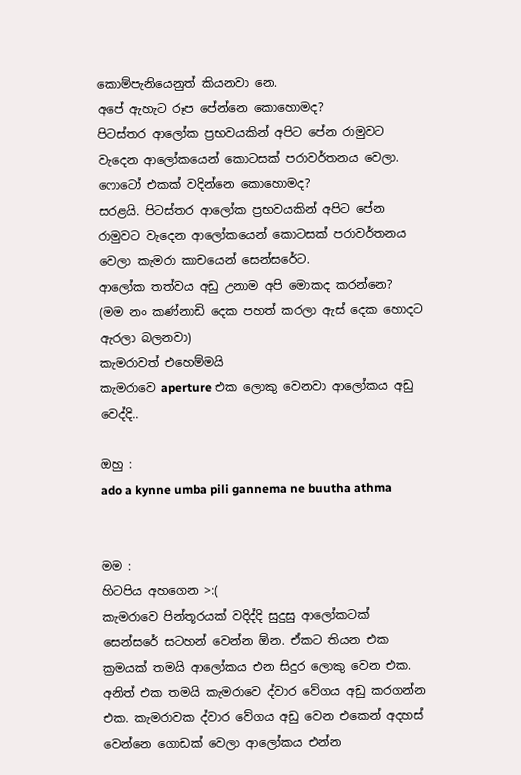කොම්පැනියෙනුත් කියනවා නෙ.
අපේ ඇහැට රූප පේන්නෙ කොහොමද?
පිටස්තර ආලෝක ප්‍රභවයකින් අපිට පේන රාමුවට වැදෙන ආලෝකයෙන් කොටසක් පරාවර්තනය වෙලා.
ෆොටෝ එකක් වදින්නෙ කොහොමද?
සරළයි. පිටස්තර ආලෝක ප්‍රභවයකින් අපිට පේන රාමුවට වැදෙන ආලෝකයෙන් කොටසක් පරාවර්තනය වෙලා කැමරා කාචයෙන් සෙන්සරේට.
ආලෝක තත්වය අඩු උනාම අපි මොකද කරන්නෙ?
(මම නං කණ්නාඩි දෙක පහත් කරලා ඇස් දෙක හොදට ඇරලා බලනවා)
කැමරාවත් එහෙම්මයි
කැමරාවෙ aperture එක ලොකු වෙනවා ආලෝකය අඩු වෙද්දි..

ඔහු :
ado a kynne umba pili gannema ne buutha athma


මම :
හිටපිය අහගෙන >:(
කැමරාවෙ පින්තූරයක් වදිද්දි සුදුසු ආලෝකටක් සෙන්සරේ සටහන් වෙන්න ඕන. ඒකට තියන එක ක්‍රමයක් තමයි ආලෝකය එන සිදුර ලොකු වෙන එක. අනිත් එක තමයි කැමරාවෙ ද්වාර වේගය අඩු කරගන්න එක. කැමරාවක ද්වාර වේගය අඩු වෙන එකෙන් අදහස් වෙන්නෙ ගොඩක් වෙලා ආලෝකය එන්න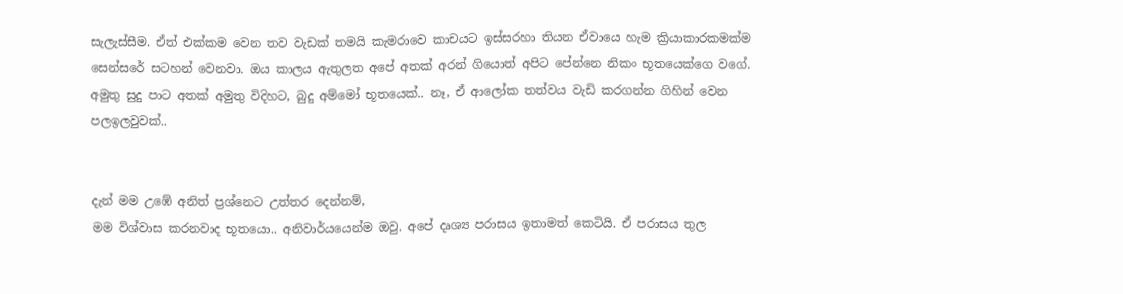සැලැස්සීම. ඒත් එක්කම වෙන තව වැඩක් තමයි කැමරාවෙ කාචයට ඉස්සරහා තියන ඒවායෙ හැම ක්‍රියාකාරකමක්ම සෙන්සරේ සටහන් වෙනවා. ඔය කාලය ඇතුලත අපේ අතක් අරන් ගියොත් අපිට පේන්නෙ නිකං භූතයෙක්ගෙ වගේ. අමුතු සුදු පාට අතක් අමුතු විදිහට, බුදු අම්මෝ භූතයෙක්.. නෑ, ඒ ආලෝක තත්වය වැඩි කරගන්න ගිහින් වෙන පලඉලවුවක්..


දැන් මම උඹේ අනිත් ප්‍රශ්නෙට උත්තර දෙන්නම්,
මම විශ්වාස කරනවාද භූතයො.. අනිවාර්යයෙන්ම ඔවු. අපේ දෘශ්‍ය පරාසය ඉතාමත් කෙටියි. ඒ පරාස‍ය තුල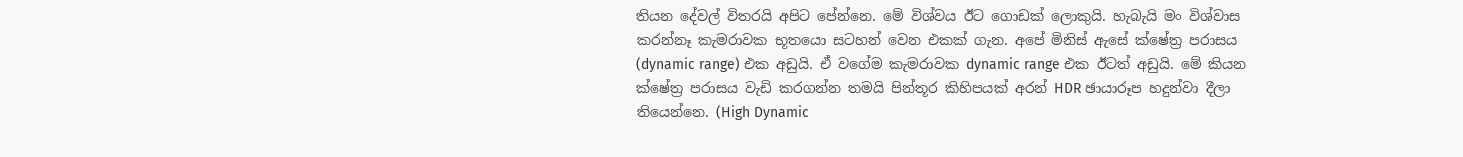තියන දේවල් විතරයි අපිට පේන්නෙ. මේ විශ්වය ඊට ගොඩක් ලොකුයි. හැබැයි මං විශ්වාස කරන්නෑ කැමරාවක භූතයො සටහන් වෙන එකක් ගැන. අපේ මිනිස් ඇසේ ක්ෂේත්‍ර පරාසය (dynamic range) එක අඩුයි. ඒ වගේම කැමරාවක dynamic range එක ඊටත් අඩුයි. මේ කියන ක්ෂේත්‍ර පරාසය වැඩි කරගන්න තමයි පින්තූර කිහිපයක් අරන් HDR ඡායාරූප හදුන්වා දීලා තියෙන්නෙ. (High Dynamic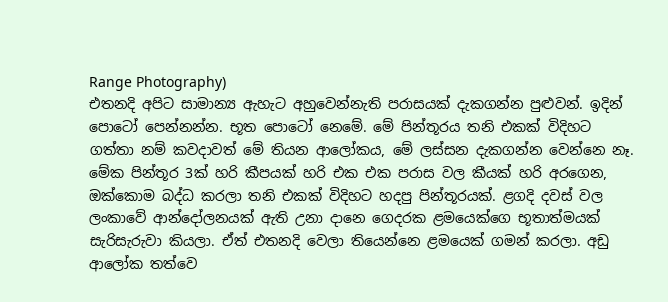Range Photography)
එතනදි අපිට සාමාන්‍ය ඇහැට අහුවෙන්නැති පරාසයක් දැකගන්න පුළුවන්. ඉදින් පොටෝ පෙන්නන්න. භූත පොටෝ නෙමේ. මේ පින්තූරය තනි එකක් විදිහට ගත්තා නම් කවදාවත් මේ තියන ආලෝකය, මේ ලස්සන දැකගන්න වෙන්නෙ නෑ. මේක පින්තූර 3ක් හරි කීපයක් හරි එක එක පරාස වල කීයක් හරි අරගෙන, ඔක්කොම බද්ධ කරලා තනි එකක් විදිහට හදපු පින්තූරයක්. ළගදි දවස් වල ලංකාවේ ආන්දෝලනයක් ඇති උනා දානෙ ගෙදරක ළමයෙක්ගෙ භූතාත්මයක් සැරිසැරුවා කියලා. ඒත් එතනදි වෙලා තියෙන්නෙ ළමයෙක් ගමන් කරලා. අඩු ආලෝක තත්වෙ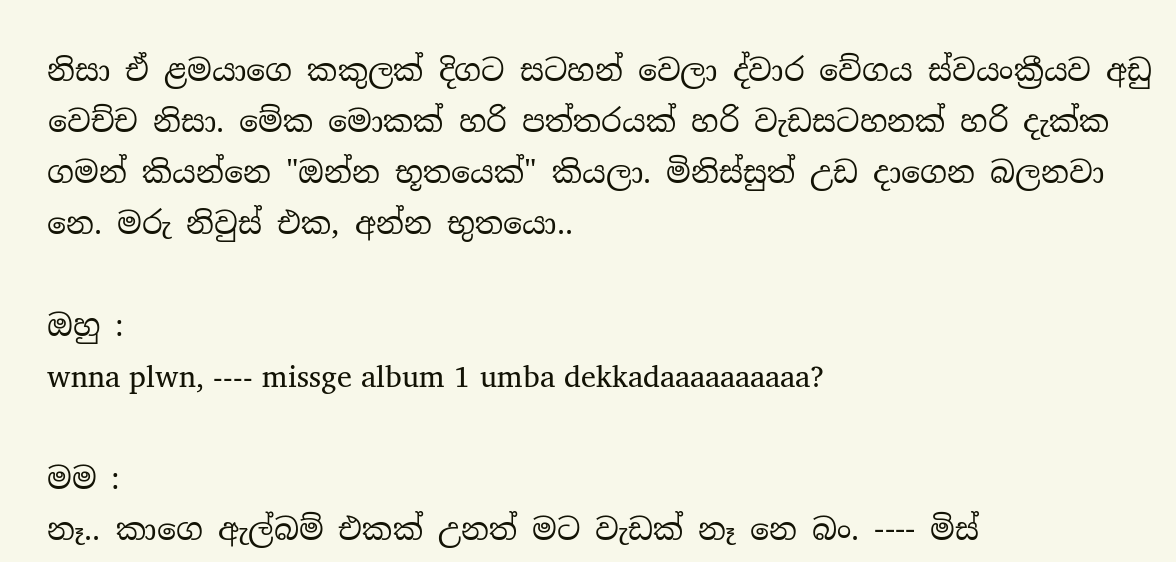නිසා ඒ ළමයාගෙ කකුලක් දිගට සටහන් වෙලා ද්වාර වේගය ස්වයංක්‍රීයව අඩු වෙච්ච නිසා. මේක මොකක් හරි පත්තරයක් හරි වැඩසටහනක් හරි දැක්ක ගමන් කියන්නෙ "ඔන්න භූතයෙක්" කියලා. මිනිස්සුත් උඩ දාගෙන බලනවා නෙ. මරු නිවුස් එක, අන්න භුතයො..

ඔහු :
wnna plwn, ---- missge album 1 umba dekkadaaaaaaaaaa?

මම :
නෑ.. කාගෙ ඇල්බම් එකක් උනත් මට වැඩක් නෑ නෙ බං. ---- මිස්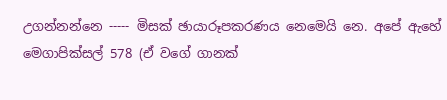උගන්නන්නෙ ----- මිසක් ඡායාරූපකරණය නෙමෙයි නෙ. අපේ ඇහේ මෙගාපික්සල් 578 (ඒ වගේ ගානක්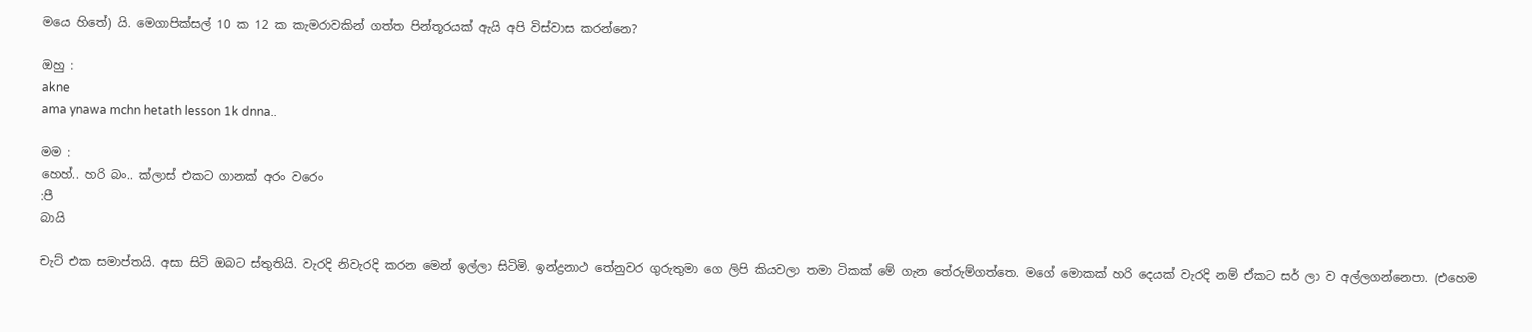මයෙ හිතේ) යි. මෙගාපික්සල් 10 ක 12 ක කැමරාවකින් ගත්ත පින්තූරයක් ඇයි අපි විස්වාස කරන්නෙ?

ඔහු :
akne
ama ynawa mchn hetath lesson 1k dnna..

මම :
හෙහ්.. හරි බං.. ක්ලාස් එකට ගානක් අරං වරෙං
:පී
බායි

චැට් එක සමාප්තයි. අසා සිටි ඔබට ස්තුතියි. වැරදි නිවැරදි කරන මෙන් ඉල්ලා සිටිමි. ඉන්ද්‍රනාථ තේනුවර ගුරුතුමා ගෙ ලිපි කියවලා තමා ටිකක් මේ ගැන තේරුම්ගත්තෙ. මගේ මොකක් හරි දෙයක් වැරදි නම් ඒකට සර් ලා ව අල්ලගන්නෙපා. (එහෙම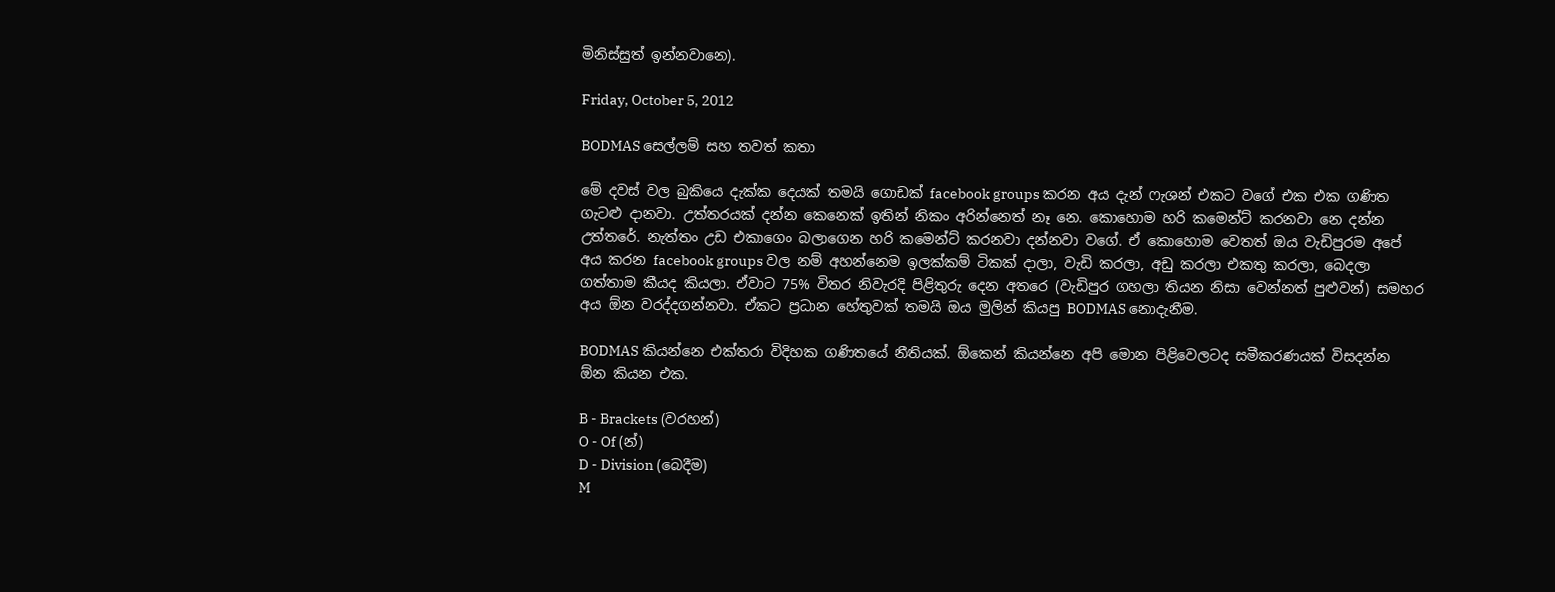මිනිස්සුත් ඉන්නවානෙ).

Friday, October 5, 2012

BODMAS සෙල්ලම් සහ තවත් කතා

මේ දවස් වල බුකියෙ දැක්ක දෙයක් තමයි ගොඩක් facebook groups කරන අය දැන් ෆැශන් එකට වගේ එක එක ගණිත ගැටළු දානවා. උත්තරයක් දන්න කෙනෙක් ඉතින් නිකං අරින්නෙත් නෑ නෙ. කොහොම හරි කමෙන්ට් කරනවා නෙ දන්න උත්තරේ. නැත්තං උඩ එකාගෙං බලාගෙන හරි කමෙන්ට් කරනවා දන්නවා වගේ. ඒ කොහොම වෙතත් ඔය වැඩිපුරම අ‍පේ අය කරන facebook groups වල නම් අහන්නෙම ඉලක්කම් ටිකක් දාලා, වැඩි කරලා, අඩු කරලා එකතු කරලා, බෙදලා ගත්තාම කීයද කියලා. ඒවාට 75% විතර නිවැරදි පිළිතුරු දෙන අතරෙ (වැඩිපුර ගහලා තියන නිසා වෙන්නත් පුළුවන්) සමහර අය ඕන වරද්දගන්නවා. ඒකට ප්‍රධාන හේතුවක් තමයි ඔය මුලින් කියපු BODMAS නොදැනීම.

BODMAS කියන්නෙ එක්තරා විදිහක ගණිතයේ නීතියක්. ඕකෙන් කියන්නෙ අපි මොන පිළිවෙලටද සමීකරණයක් විසදන්න ඕන කියන එක.

B - Brackets (වරහන්)
O - Of (න්)
D - Division (බෙදීම)
M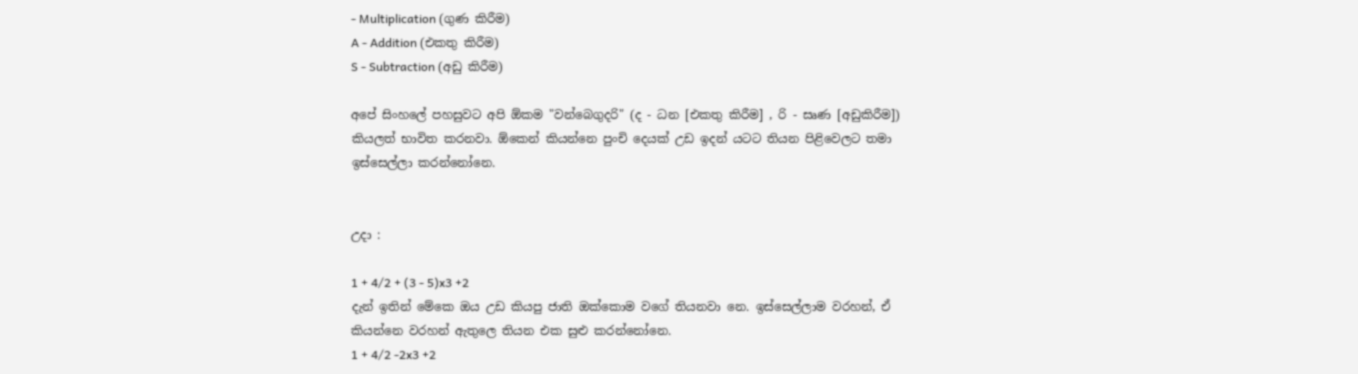- Multiplication (ගුණ කිරීම)
A - Addition (එකතු කිරීම)
S - Subtraction (අඩු කිරීම)

අපේ සිංහලේ පහසුවට අපි ඕකම "වන්බෙගුදරි" (ද - ධන [එකතු කිරීම] , රි - සෘණ [අඩුකිරීම]) කියලත් භාවිත කරනවා. ඕකෙන් කියන්නෙ පුංචි දෙයක් උඩ ඉදන් යටට තියන පිළිවෙලට තමා ඉස්සෙල්ලා කරන්නෝනෙ.


උදා :

1 + 4/2 + (3 - 5)x3 +2
දැන් ඉතින් මේකෙ ඔය උඩ කියපු ජාති ඔක්කොම වගේ තියනවා නෙ. ඉස්සෙල්ලාම වරහන්, ඒ කියන්නෙ වරහන් ඇතුලෙ තියන එක සුළු කරන්නෝනෙ.
1 + 4/2 -2x3 +2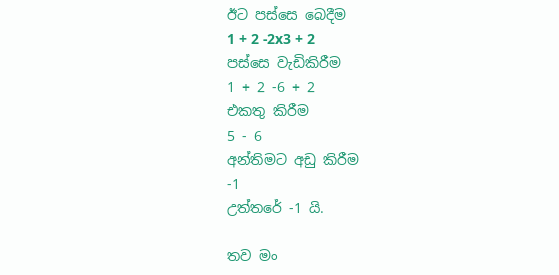ඊට පස්සෙ බෙදීම
1 + 2 -2x3 + 2
පස්සෙ වැඩිකිරීම
1 + 2 -6 + 2
එකතු කිරීම
5 - 6
අන්තිමට අඩු කිරීම
-1
උත්තරේ -1 යි.

තව මං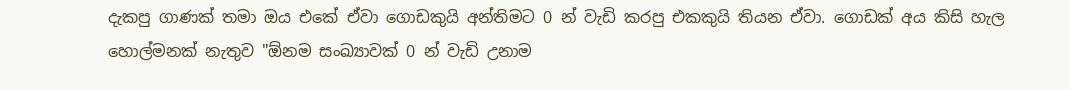දැකපු ගාණක් තමා ඔය එකේ ඒවා ගොඩකුයි අන්තිමට 0 න් වැඩි කරපු එකකුයි තියන ඒවා. ගොඩක් අය කිසි හැල‍ හොල්මනක් නැතුව "ඕනම සංඛ්‍යාවක් 0 න් වැඩි උනාම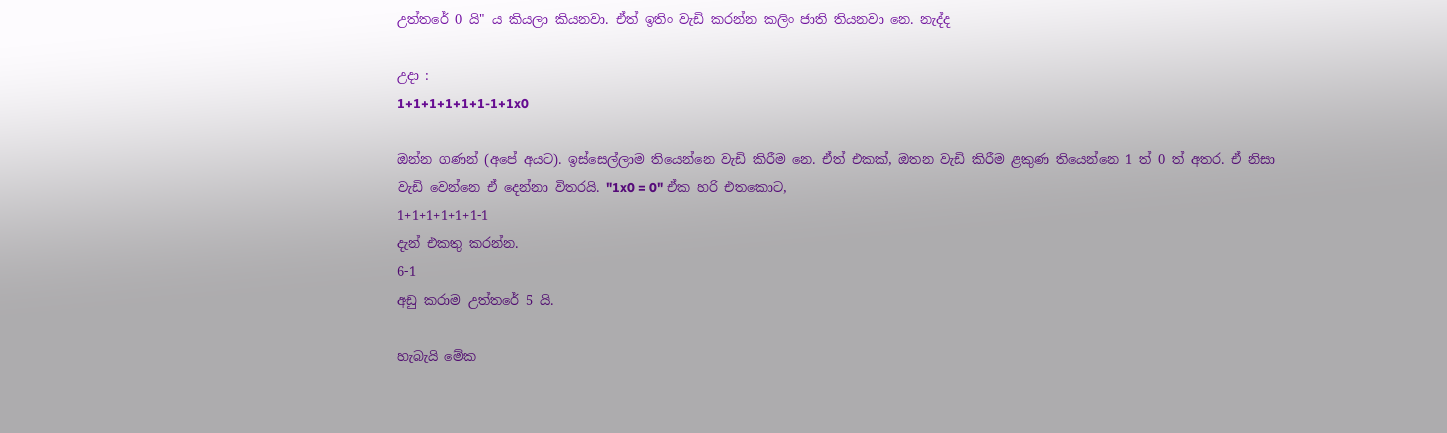උත්තරේ 0 යි" ය කියලා කියනවා. ඒත් ඉතිං වැඩි කරන්න කලිං ජාති තියනවා නෙ. නැද්ද

උදා :
1+1+1+1+1+1-1+1x0

ඔන්න ගණන් (අපේ අයට). ඉස්සෙල්ලාම තියෙන්නෙ වැඩි කිරීම නෙ. ඒත් එකක්, ඔතන වැඩි කිරීම ළකුණ තියෙන්නෙ 1 ත් 0 ත් අතර. ඒ නිසා වැඩි වෙන්නෙ ඒ දෙන්නා විතරයි‍. "1x0 = 0" ඒක හරි එතකොට,
1+1+1+1+1+1-1
දැන් එකතු කරන්න.
6-1
අඩු කරාම උත්තරේ 5 යි.

හැබැයි මේක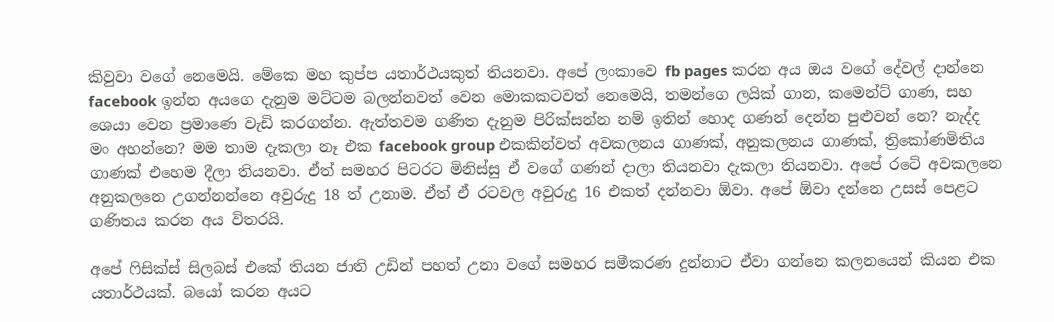කිවුවා වගේ නෙමෙයි. මේකෙ මහ කුප්ප යතාර්ථයකුත් තියනවා. අපේ ලංකාවෙ fb pages කරන අය ඔය වගේ දේවල් දාන්නෙ facebook ඉන්න අයගෙ දැනුම මට්ටම බලන්නවත් වෙන මොකකටවත් නෙමෙයි, තමන්ගෙ ලයික් ගාන, කමෙන්ට් ගාණ, සහ ශෙයා වෙන ප්‍රමාණෙ වැඩි කරගන්න. ඇත්තවම ගණිත දැනුම පිරික්සන්න නම් ඉතින් හොද ගණන් දෙන්න පුළුවන් නෙ? නැද්ද මං අහන්නෙ? මම තාම දැකලා නෑ එක facebook group එකකින්වත් අවකලනය ගාණක්, අනුකලනය ගාණක්, ත්‍රිකෝණමිතිය ගාණක් එහෙම දීලා තියනවා. ඒත් සමහර පිටරට මිනිස්සු ඒ ව‍ගේ ගණන් දාලා තියනවා දැකලා තියනවා. අපේ රටේ අවකලනෙ අනුකලනෙ උගන්නන්නෙ අවුරුදු 18 ත් උනාම. ඒත් ඒ රටවල අවුරුදු 16 එකත් දන්නවා ඕවා. අපේ ඕවා දන්නෙ උසස් පෙළට ගණිතය කරන අය විතරයි.

අපේ ෆිසික්ස් සිලබස් එකේ තියන ජාති උඩින් පහත් උනා වගේ සමහර සමීකරණ දුන්නාට ඒවා ගන්නෙ කලනයෙන් කියන එක යතාර්ථයක්. බයෝ කරන අයට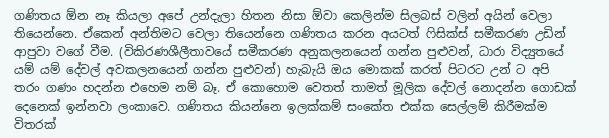ගණිතය ඕන නෑ කියලා අපේ උන්දැලා හිතන නිසා ඕවා කෙලින්ම සිලබස් වලින් අයින් වෙලා තියෙන්නෙ. ඒකෙන් අන්තිමට වෙලා තියෙන්නෙ ගණිතය කරන අයටත් ෆිසික්ස් සමීකරණ උඩින් ආපුවා වගේ වීම. (විකිරණශීලීතාවයේ සමීකරණ අනුකලනයෙන් ගන්න පුළුවන්, ධාරා විද්‍යුතයේ යම් යම් දේවල් අවකලනයෙන් ගන්න පුළුවන්) හැබැයි ඔය මොකක් කරත් පිටරට උන් ට අපි තරං ගණං හදන්න එහෙම නම් බෑ. ඒ කොහොම වෙතත් තාමත් මූලික දේවල් නොදන්න ගොඩක් දෙනෙක් ඉන්නවා ලංකාවෙ. ගණිතය කියන්නෙ ඉලක්කම් සංකේත එක්ක සෙල්ලම් කිරීමක්ම විතරක්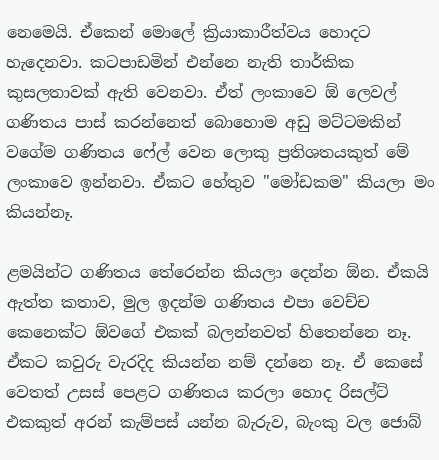නෙමෙයි. ඒකෙන් මොලේ ක්‍රියාකාරීත්වය හොදට හැදෙනවා. කටපාඩමින් එන්නෙ නැති තාර්කික කුසලතාවක් ඇති වෙනවා. ඒත් ලංකාවෙ ඕ ලෙවල් ගණිතය පාස් කරන්නෙත් බොහොම අඩු මට්ටමකින් වගේම ගණිතය ෆේල් වෙන‍ ලොකු ප්‍රතිශතයකුත් මේ ලංකාවෙ ඉන්නවා. ඒකට හේතුව "මෝඩකම" කියලා මං කියන්නෑ.

ළමයින්ට ගණිතය තේරෙන්න කියලා දෙන්න ඕන. ඒකයි ඇත්ත කතාව, මුල ඉදන්ම ගණිතය එපා වෙච්ච කෙනෙක්ට ඕවගේ එකක් බලන්නවත් හිතෙන්නෙ නෑ. ඒකට කවුරු වැරදිද කියන්න නම් දන්නෙ නෑ. ඒ කෙසේ වෙතත් උසස් පෙළට ගණිතය කරලා හොද රිසල්ට් එකකුත් අරන් කැම්පස් යන්න බැරුව, බැංකු වල ජොබ්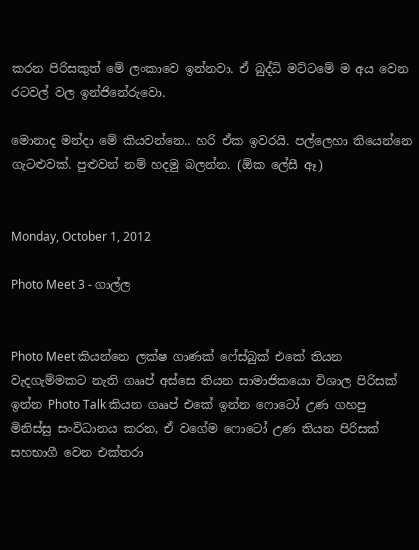කරන පිරිසකුත් මේ ලංකාවෙ ඉන්නවා. ඒ බුද්ධි මට්ටමේ ම අය වෙන රටවල් වල ඉන්ජි‍නේරුවො.

මොනාද මන්දා මේ කියවන්නෙ.. හරි ඒක ඉවරයි. පල්ලෙහා තියෙන්නෙ ගැටළුවක්. පුළුවන් නම් හදමු බලන්න. (ඕක ලේසී ඈ‍)


Monday, October 1, 2012

Photo Meet 3 - ගාල්ල


Photo Meet කියන්නෙ ලක්ෂ ගාණක් ෆේස්බුක් එකේ තියන වැදගැම්මකට නැති ගෲප් අස්සෙ තියන සාමාජිකයො විශාල පිරිසක් ඉන්න Photo Talk කියන ගෲප් එකේ ඉන්න ෆොටෝ උණ ගහපු මිනිස්සු සංවිධානය කරන, ඒ ‍වගේම ෆොටෝ උණ තියන පිරිසක් සහභාගී වෙන එක්තරා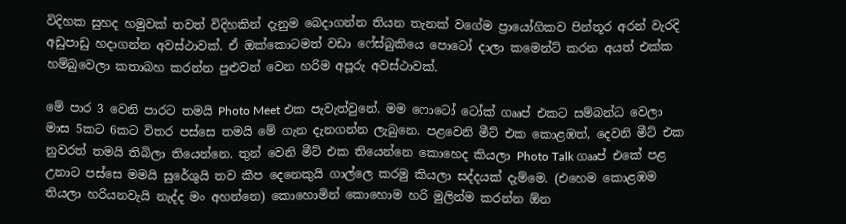විදිහක සුහද හමුවක් තවත් විදිහකින් දැනුම බෙදාගන්න තියන තැනක් වගේම ප්‍රායෝගිකව පින්තූර අරන් වැරදි අඩුපාඩු හදාගන්න අවස්ථාවක්. ඒ ඔක්කොටමත් වඩා ෆේස්බුකියෙ පොටෝ දාලා කමෙන්ට් කරන අයත් එක්ක හම්බුවෙලා කතාබහ කරන්න පුළුවන් වෙන හරිම අපූරු අවස්ථාවක්.

මේ පාර 3 වෙනි පාරට තමයි Photo Meet එක පැවැත්වුනේ. මම ෆොටෝ ටෝක් ගෲප් එකට සම්බන්ධ වෙලා මාස 5කට 6කට විතර පස්සෙ තමයි මේ ගැන දැනගන්න ලැබුනෙ. පළවෙනි මීට් එක කොළඹත්, දෙවනි මීට් එක නුවරත් තමයි තිබිලා තියෙන්නෙ. තුන් වෙනි මීට් එක තියෙන්නෙ කොහෙද කියලා Photo Talk ගෲප් එකේ පළ උනාට පස්සෙ මමයි සුරේශුයි තව කීප දෙනෙකුයි ගාල්ලෙ කරමු කියලා සද්දයක් දැම්මෙ. (එහෙම කොළඹම තියලා හරියනවැයි නැද්ද මං අහන්නෙ) කොහොමින් කොහොම හරි මුලින්ම කරන්න ඕන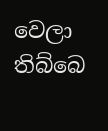වෙලා තිබ්බෙ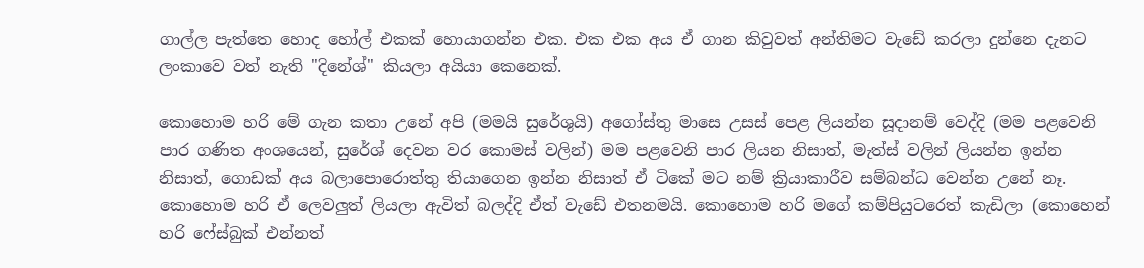ගාල්ල පැත්තෙ හොද හෝල් එකක් හොයාගන්න එක. එක එක අය ඒ ගාන කිවුවත් අන්තිමට වැඩේ කරලා දුන්නෙ දැනට ලංකාවෙ වත් නැති "දිනේශ්" කියලා අයියා කෙනෙක්.

කො‍හොම හරි මේ ගැන කතා උනේ අපි (මමයි සුරේශුයි) අගෝස්තු මාසෙ උසස් පෙළ ලියන්න සූදානම් වෙද්දි (මම පළවෙනි පාර ගණිත අංශයෙන්, සුරේශ් දෙවන වර කොමස් වලින්) මම පළවෙනි පාර ලියන නිසාත්, මැත්ස් වලින් ලියන්න ඉන්න නිසාත්, ගොඩක් අය බලාපොරොත්තු තියාගෙන ඉන්න නිසාත් ඒ ටිකේ මට නම් ක්‍රියාකාරීව සම්බන්ධ වෙන්න උනේ නෑ. කොහොම හරි ඒ ලෙවලුත් ලියලා ඇවිත් බලද්දි ඒත් වැඩේ එතනමයි. කොහොම හරි මගේ කම්පියුටරෙත් කැඩිලා (කොහෙන් හරි ෆේස්බුක් එන්නත්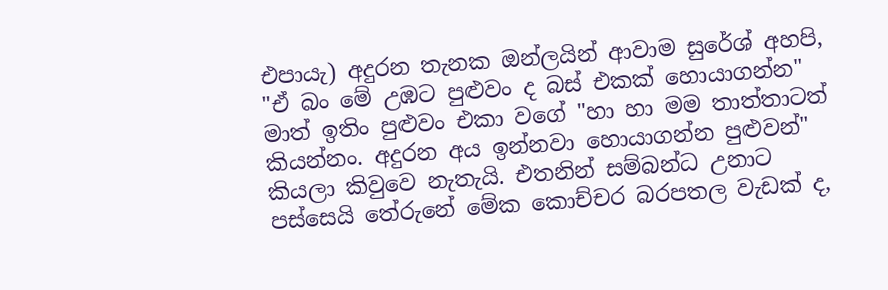එපායැ) අදුරන තැනක ඔන්ලයින් ආවාම සුරේශ් අහපි, "ඒ බං මේ උඹට පුළුවං ද බස් එකක් හොයාගන්න" මාත් ඉතිං පුළුවං එකා වගේ "හා හා මම තාත්තාටත් කියන්නං. අදුරන අය ඉන්නවා හොයාගන්න පුළුවන්" කියලා කිවුවෙ නැතැයි. එතනින් සම්බන්ධ උනාට පස්සෙයි තේරුනේ මේක කොච්චර බරපතල වැඩක් ද,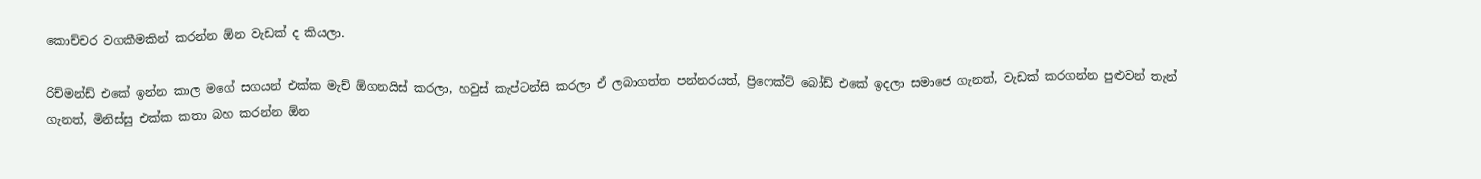කොච්චර වගකීමකින් කරන්න ඕන වැඩක් ද කියලා.

රිච්මන්ඩ් එකේ ඉන්න කාල මගේ සගයන් එක්ක මැච් ඕගනයිස් කරලා, හවුස් කැප්ටන්සි කරලා ඒ ලබාගත්ත පන්නරයත්, ප්‍රිෆෙක්ට් බෝඩ් එකේ ඉදලා සමාජෙ ගැනත්, වැඩක් කරගන්න පුළුවන් තැන් ගැනත්, මිනිස්සු එක්ක කතා බහ කරන්න ඕන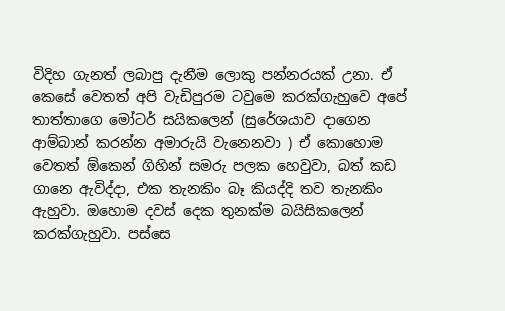විදිහ ගැනත් ලබාපු දැනීම ලොකු පන්නරයක් උනා. ඒ කෙසේ වෙතත් අපි වැඩිපුරම ටවුමෙ කරක්ගැහුවෙ අපේ තාත්තාගෙ මෝටර් සයිකලෙන් (සුරේශයාව දාගෙන ආම්බාන් කරන්න අමාරුයි වැනෙනවා ) ඒ කොහොම වෙතත් ඕකෙන් ගිහින් සමරු පලක හෙවුවා, බත් කඩ ගානෙ ඇවිද්දා, එක තැනකිං බෑ කියද්දි තව තැනකිං ඇහුවා. ඔහොම දවස් දෙක තුනක්ම බයිසිකලෙන් කරක්ගැහුවා. පස්සෙ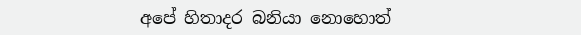අපේ හිතාදර බනියා නොහොත්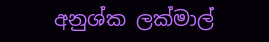අනුශ්ක ලක්මාල්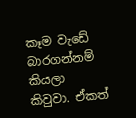කෑම වැඩේ බාරගන්නම් කියලා කිවුවා. ඒකත්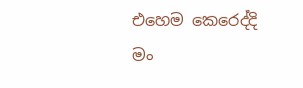එහෙම කෙරෙද්දි මං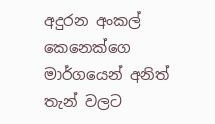අදුරන අංකල් කෙනෙක්ගෙ මාර්ගයෙන් අනිත් තැන් වලට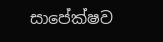සා‍පේක්ෂව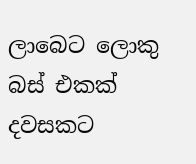ලාබෙට ලොකු බස් එකක් දවසකට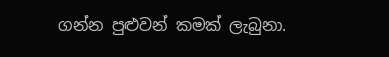ගන්න පුළුවන් කමක් ලැබුනා.